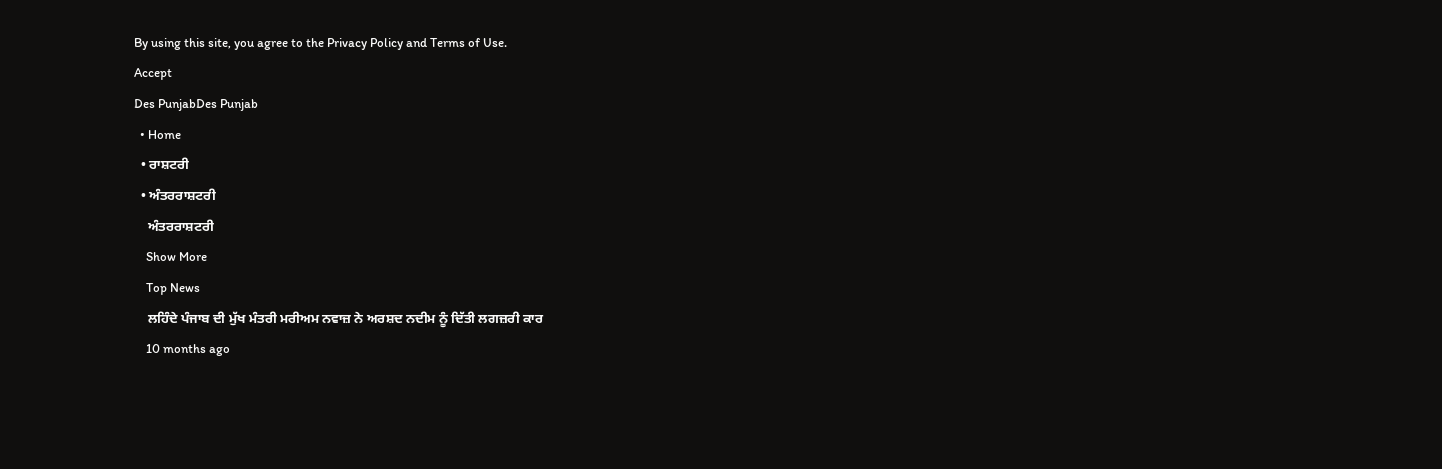By using this site, you agree to the Privacy Policy and Terms of Use.
Accept
Des PunjabDes Punjab
  • Home
  • ਰਾਸ਼ਟਰੀ
  • ਅੰਤਰਰਾਸ਼ਟਰੀ
    ਅੰਤਰਰਾਸ਼ਟਰੀ
    Show More
    Top News
    ਲਹਿੰਦੇ ਪੰਜਾਬ ਦੀ ਮੁੱਖ ਮੰਤਰੀ ਮਰੀਅਮ ਨਵਾਜ਼ ਨੇ ਅਰਸ਼ਦ ਨਦੀਮ ਨੂੰ ਦਿੱਤੀ ਲਗਜ਼ਰੀ ਕਾਰ
    10 months ago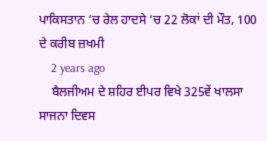ਪਾਕਿਸਤਾਨ ‘ਚ ਰੇਲ ਹਾਦਸੇ ‘ਚ 22 ਲੋਕਾਂ ਦੀ ਮੌਤ, 100 ਦੇ ਕਰੀਬ ਜ਼ਖਮੀ
    2 years ago
    ਬੈਲਜੀਅਮ ਦੇ ਸ਼ਹਿਰ ਈਪਰ ਵਿਖੇ 325ਵੇਂ ਖਾਲਸਾ ਸਾਜਨਾ ਦਿਵਸ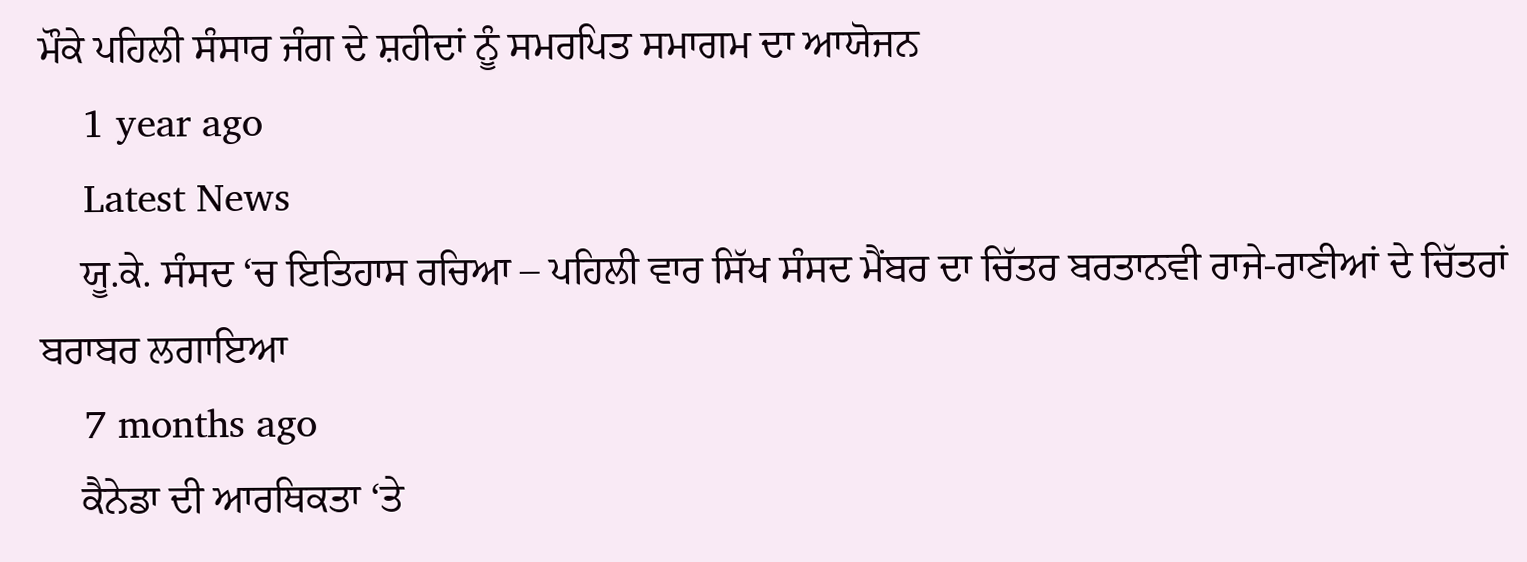ਮੌਕੇ ਪਹਿਲੀ ਸੰਸਾਰ ਜੰਗ ਦੇ ਸ਼ਹੀਦਾਂ ਨੂੰ ਸਮਰਪਿਤ ਸਮਾਗਮ ਦਾ ਆਯੋਜਨ
    1 year ago
    Latest News
    ਯੂ.ਕੇ. ਸੰਸਦ ‘ਚ ਇਤਿਹਾਸ ਰਚਿਆ – ਪਹਿਲੀ ਵਾਰ ਸਿੱਖ ਸੰਸਦ ਮੈਂਬਰ ਦਾ ਚਿੱਤਰ ਬਰਤਾਨਵੀ ਰਾਜੇ-ਰਾਣੀਆਂ ਦੇ ਚਿੱਤਰਾਂ ਬਰਾਬਰ ਲਗਾਇਆ
    7 months ago
    ਕੈਨੇਡਾ ਦੀ ਆਰਥਿਕਤਾ ‘ਤੇ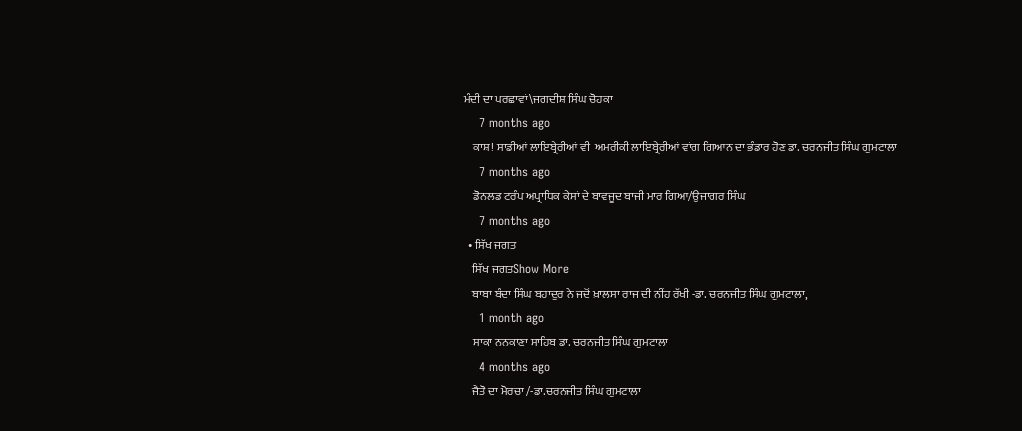ਮੰਦੀ ਦਾ ਪਰਛਾਵਾਂ\ਜਗਦੀਸ਼ ਸਿੰਘ ਚੋਹਕਾ
    7 months ago
    ਕਾਸ਼! ਸਾਡੀਆਂ ਲਾਇਬ੍ਰੇਰੀਆਂ ਵੀ  ਅਮਰੀਕੀ ਲਾਇਬ੍ਰੇਰੀਆਂ ਵਾਂਗ ਗਿਆਨ ਦਾ ਭੰਡਾਰ ਹੋਣ ਡਾ. ਚਰਨਜੀਤ ਸਿੰਘ ਗੁਮਟਾਲਾ
    7 months ago
    ਡੋਨਲਡ ਟਰੰਪ ਅਪ੍ਰਾਧਿਕ ਕੇਸਾਂ ਦੇ ਬਾਵਜੂਦ ਬਾਜੀ ਮਾਰ ਗਿਆ/ਉਜਾਗਰ ਸਿੰਘ
    7 months ago
  • ਸਿੱਖ ਜਗਤ
    ਸਿੱਖ ਜਗਤShow More
    ਬਾਬਾ ਬੰਦਾ ਸਿੰਘ ਬਹਾਦੁਰ ਨੇ ਜਦੋਂ ਖ਼ਾਲਸਾ ਰਾਜ ਦੀ ਨੀਂਹ ਰੱਖੀ -ਡਾ. ਚਰਨਜੀਤ ਸਿੰਘ ਗੁਮਟਾਲਾ,
    1 month ago
    ਸਾਕਾ ਨਨਕਾਣਾ ਸਾਹਿਬ ਡਾ. ਚਰਨਜੀਤ ਸਿੰਘ ਗੁਮਟਾਲਾ
    4 months ago
    ਜੈਤੋ ਦਾ ਮੋਰਚਾ /-ਡਾ.ਚਰਨਜੀਤ ਸਿੰਘ ਗੁਮਟਾਲਾ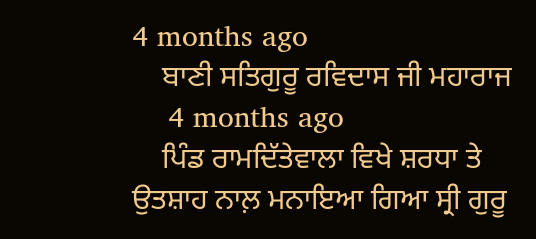4 months ago
    ਬਾਣੀ ਸਤਿਗੁਰੂ ਰਵਿਦਾਸ ਜੀ ਮਹਾਰਾਜ
    4 months ago
    ਪਿੰਡ ਰਾਮਦਿੱਤੇਵਾਲਾ ਵਿਖੇ ਸ਼ਰਧਾ ਤੇ ਉਤਸ਼ਾਹ ਨਾਲ਼ ਮਨਾਇਆ ਗਿਆ ਸ੍ਰੀ ਗੁਰੂ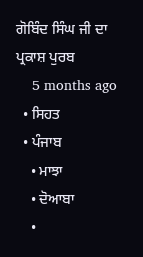ਗੋਬਿੰਦ ਸਿੰਘ ਜੀ ਦਾ ਪ੍ਰਕਾਸ਼ ਪੁਰਬ
    5 months ago
  • ਸਿਹਤ
  • ਪੰਜਾਬ
    • ਮਾਝਾ
    • ਦੋਆਬਾ
    •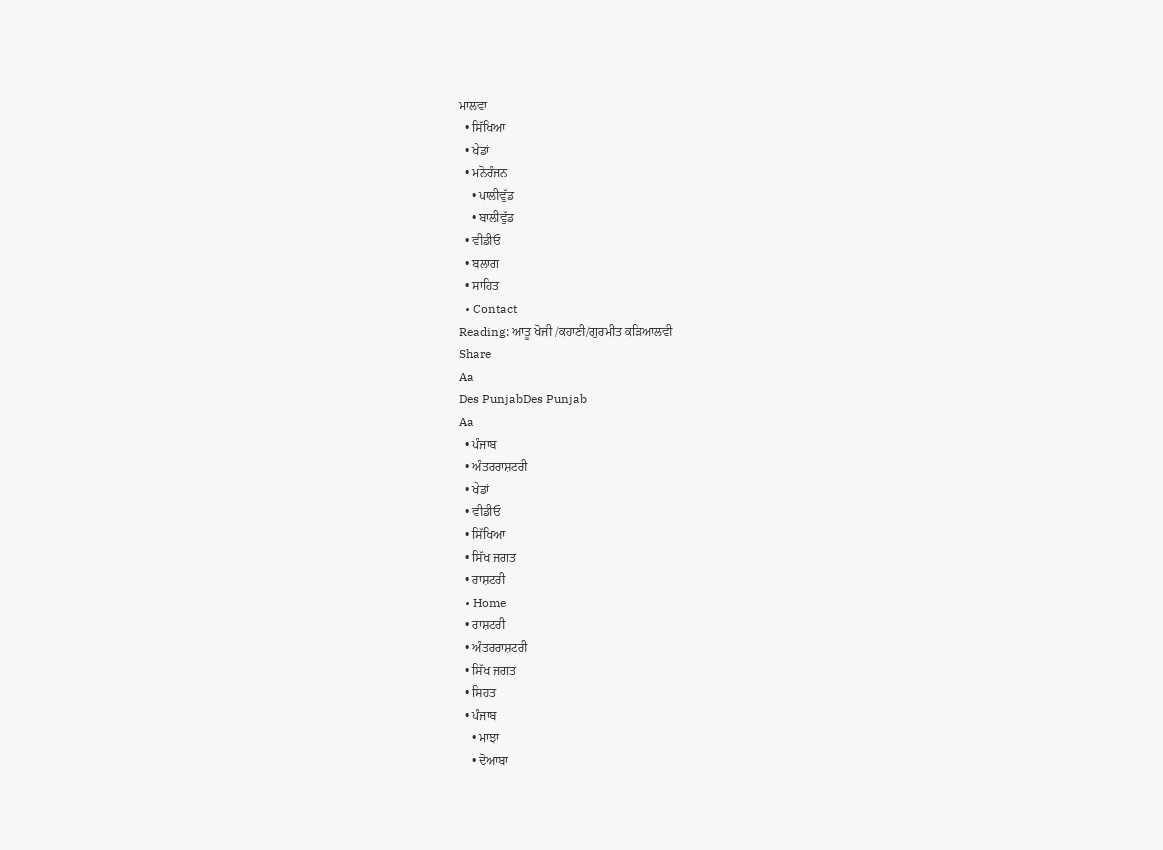ਮਾਲਵਾ
  • ਸਿੱਖਿਆ
  • ਖੇਡਾਂ
  • ਮਨੋਰੰਜਨ
    • ਪਾਲੀਵੁੱਡ
    • ਬਾਲੀਵੁੱਡ
  • ਵੀਡੀਓ
  • ਬਲਾਗ
  • ਸਾਹਿਤ
  • Contact
Reading: ਆਤੂ ਖੋਜੀ /ਕਹਾਣੀ/ਗੁਰਮੀਤ ਕੜਿਆਲਵੀ
Share
Aa
Des PunjabDes Punjab
Aa
  • ਪੰਜਾਬ
  • ਅੰਤਰਰਾਸ਼ਟਰੀ
  • ਖੇਡਾਂ
  • ਵੀਡੀਓ
  • ਸਿੱਖਿਆ
  • ਸਿੱਖ ਜਗਤ
  • ਰਾਸ਼ਟਰੀ
  • Home
  • ਰਾਸ਼ਟਰੀ
  • ਅੰਤਰਰਾਸ਼ਟਰੀ
  • ਸਿੱਖ ਜਗਤ
  • ਸਿਹਤ
  • ਪੰਜਾਬ
    • ਮਾਝਾ
    • ਦੋਆਬਾ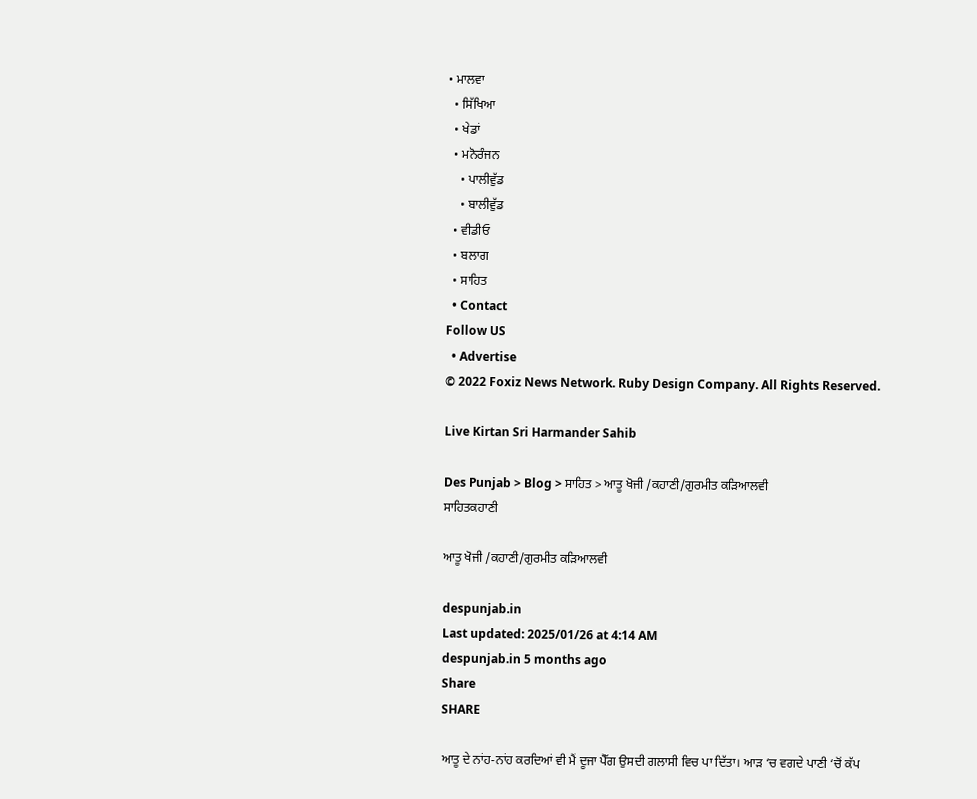• ਮਾਲਵਾ
  • ਸਿੱਖਿਆ
  • ਖੇਡਾਂ
  • ਮਨੋਰੰਜਨ
    • ਪਾਲੀਵੁੱਡ
    • ਬਾਲੀਵੁੱਡ
  • ਵੀਡੀਓ
  • ਬਲਾਗ
  • ਸਾਹਿਤ
  • Contact
Follow US
  • Advertise
© 2022 Foxiz News Network. Ruby Design Company. All Rights Reserved.

Live Kirtan Sri Harmander Sahib

Des Punjab > Blog > ਸਾਹਿਤ > ਆਤੂ ਖੋਜੀ /ਕਹਾਣੀ/ਗੁਰਮੀਤ ਕੜਿਆਲਵੀ
ਸਾਹਿਤਕਹਾਣੀ

ਆਤੂ ਖੋਜੀ /ਕਹਾਣੀ/ਗੁਰਮੀਤ ਕੜਿਆਲਵੀ

despunjab.in
Last updated: 2025/01/26 at 4:14 AM
despunjab.in 5 months ago
Share
SHARE

ਆਤੂ ਦੇ ਨਾਂਹ-ਨਾਂਹ ਕਰਦਿਆਂ ਵੀ ਮੈਂ ਦੂਜਾ ਪੈੱਗ ਉਸਦੀ ਗਲਾਸੀ ਵਿਚ ਪਾ ਦਿੱਤਾ। ਆੜ ‘ਚ ਵਗਦੇ ਪਾਣੀ ‘ਚੋਂ ਕੱਪ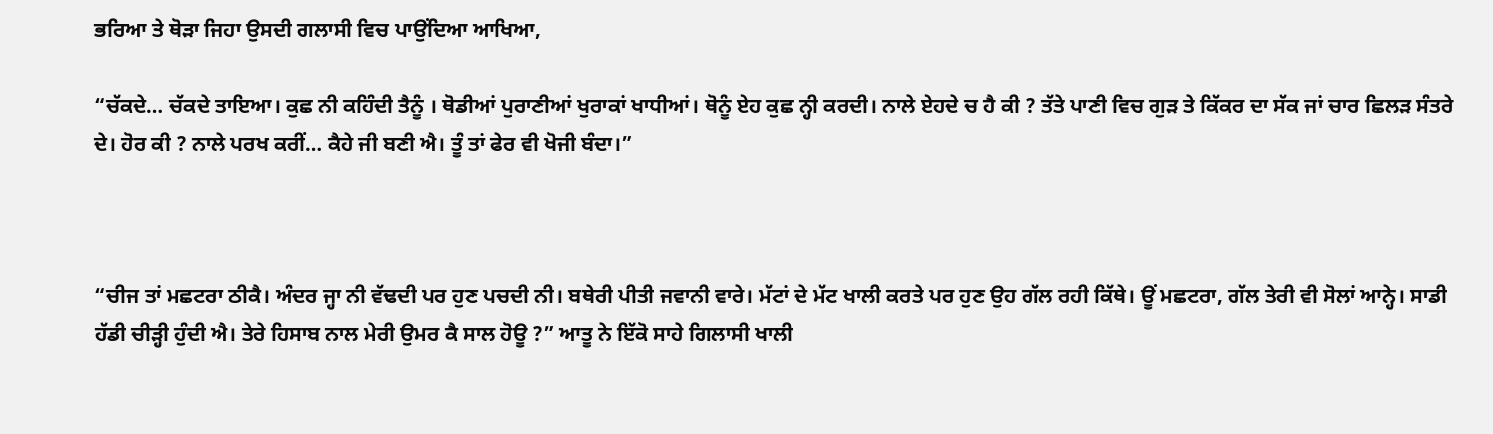ਭਰਿਆ ਤੇ ਥੋੜਾ ਜਿਹਾ ਉਸਦੀ ਗਲਾਸੀ ਵਿਚ ਪਾਉਂਦਿਆ ਆਖਿਆ,

“ਚੱਕਦੇ… ਚੱਕਦੇ ਤਾਇਆ। ਕੁਛ ਨੀ ਕਹਿੰਦੀ ਤੈਨੂੰ । ਥੋਡੀਆਂ ਪੁਰਾਣੀਆਂ ਖੁਰਾਕਾਂ ਖਾਧੀਆਂ। ਥੋਨੂੰ ਏਹ ਕੁਛ ਨ੍ਹੀ ਕਰਦੀ। ਨਾਲੇ ਏਹਦੇ ਚ ਹੈ ਕੀ ? ਤੱਤੇ ਪਾਣੀ ਵਿਚ ਗੁੜ ਤੇ ਕਿੱਕਰ ਦਾ ਸੱਕ ਜਾਂ ਚਾਰ ਛਿਲੜ ਸੰਤਰੇ ਦੇ। ਹੋਰ ਕੀ ? ਨਾਲੇ ਪਰਖ ਕਰੀਂ… ਕੈਹੇ ਜੀ ਬਣੀ ਐ। ਤੂੰ ਤਾਂ ਫੇਰ ਵੀ ਖੋਜੀ ਬੰਦਾ।”



“ਚੀਜ ਤਾਂ ਮਛਟਰਾ ਠੀਕੈ। ਅੰਦਰ ਜ੍ਹਾ ਨੀ ਵੱਢਦੀ ਪਰ ਹੁਣ ਪਚਦੀ ਨੀ। ਬਥੇਰੀ ਪੀਤੀ ਜਵਾਨੀ ਵਾਰੇ। ਮੱਟਾਂ ਦੇ ਮੱਟ ਖਾਲੀ ਕਰਤੇ ਪਰ ਹੁਣ ਉਹ ਗੱਲ ਰਹੀ ਕਿੱਥੇ। ਊਂ ਮਛਟਰਾ, ਗੱਲ ਤੇਰੀ ਵੀ ਸੋਲਾਂ ਆਨ੍ਹੇ। ਸਾਡੀ ਹੱਡੀ ਚੀੜ੍ਹੀ ਹੁੰਦੀ ਐ। ਤੇਰੇ ਹਿਸਾਬ ਨਾਲ ਮੇਰੀ ਉਮਰ ਕੈ ਸਾਲ ਹੋਊ ?” ਆਤੂ ਨੇ ਇੱਕੋ ਸਾਹੇ ਗਿਲਾਸੀ ਖਾਲੀ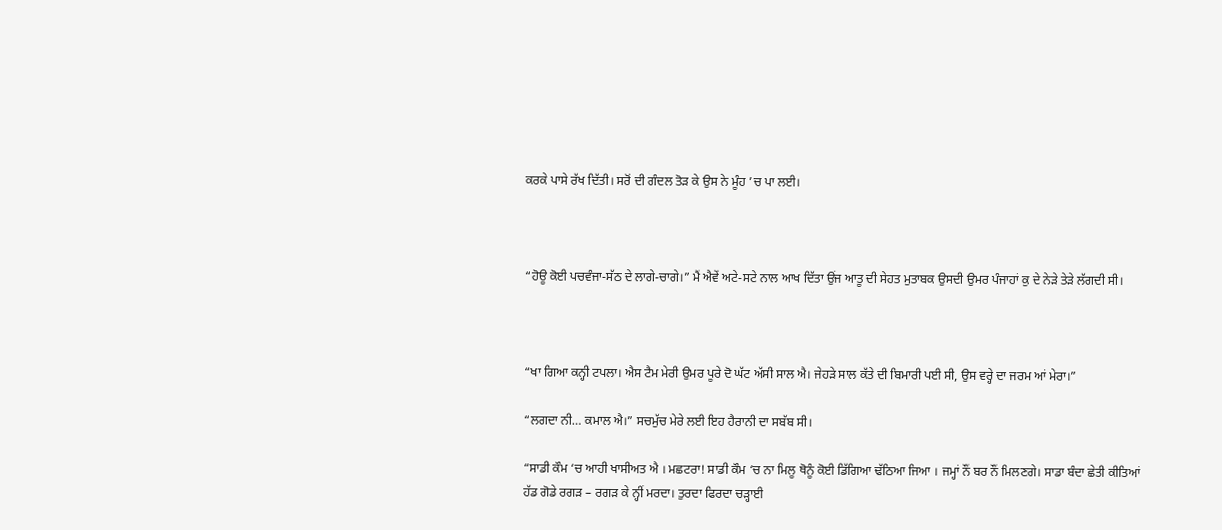ਕਰਕੇ ਪਾਸੇ ਰੱਖ ਦਿੱਤੀ। ਸਰੋਂ ਦੀ ਗੰਦਲ ਤੋੜ ਕੇ ਉਸ ਨੇ ਮੂੰਹ ’ਚ ਪਾ ਲਈ।



“ਹੋਊ ਕੋਈ ਪਚਵੰਜਾ-ਸੱਠ ਦੇ ਲਾਗੇ-ਚਾਗੇ।” ਮੈਂ ਐਵੇਂ ਅਟੇ-ਸਟੇ ਨਾਲ ਆਖ ਦਿੱਤਾ ਉਂਜ ਆਤੂ ਦੀ ਸੇਹਤ ਮੁਤਾਬਕ ਉਸਦੀ ਉਮਰ ਪੰਜਾਹਾਂ ਕੁ ਦੇ ਨੇੜੇ ਤੇੜੇ ਲੱਗਦੀ ਸੀ।



“ਖਾ ਗਿਆ ਕਨ੍ਹੀ ਟਪਲਾ। ਐਸ ਟੈਮ ਮੇਰੀ ਉਮਰ ਪੂਰੇ ਦੋ ਘੱਟ ਅੱਸੀ ਸਾਲ ਐ। ਜੇਹੜੇ ਸਾਲ ਕੱਤੇ ਦੀ ਬਿਮਾਰੀ ਪਈ ਸੀ, ਉਸ ਵਰ੍ਹੇ ਦਾ ਜਰਮ ਆਂ ਮੇਰਾ।”

“ਲਗਦਾ ਨੀ… ਕਮਾਲ ਐ।” ਸਚਮੁੱਚ ਮੇਰੇ ਲਈ ਇਹ ਹੈਰਾਨੀ ਦਾ ਸਬੱਬ ਸੀ।

“ਸਾਡੀ ਕੌਮ ‘ਚ ਆਹੀ ਖਾਸੀਅਤ ਐ । ਮਛਟਰਾ! ਸਾਡੀ ਕੌਮ ‘ਚ ਨਾ ਮਿਲੂ ਥੋਨੂੰ ਕੋਈ ਡਿੱਗਿਆ ਢੱਠਿਆ ਜਿਆ । ਜਮ੍ਹਾਂ ਨੌਂ ਬਰ ਨੌਂ ਮਿਲਣਗੇ। ਸਾਡਾ ਬੰਦਾ ਛੇਤੀ ਕੀਤਿਆਂ ਹੱਡ ਗੋਡੇ ਰਗੜ – ਰਗੜ ਕੇ ਨ੍ਹੀਂ ਮਰਦਾ। ਤੁਰਦਾ ਫਿਰਦਾ ਚੜ੍ਹਾਈ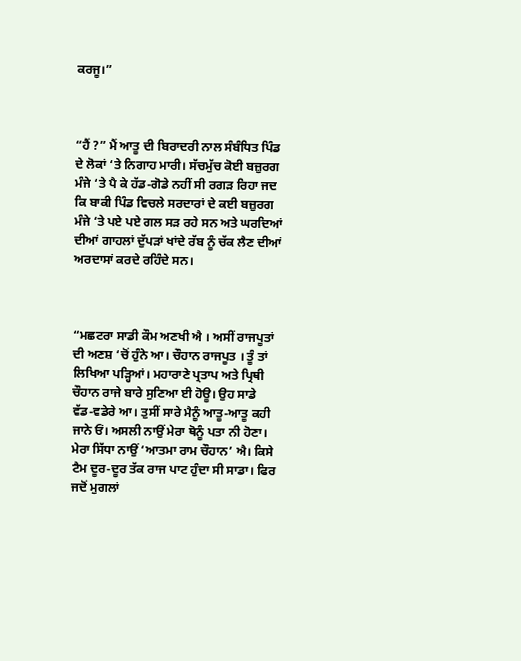ਕਰਜੂ।”



“ਹੈਂ ?” ਮੈਂ ਆਤੂ ਦੀ ਬਿਰਾਦਰੀ ਨਾਲ ਸੰਬੰਧਿਤ ਪਿੰਡ ਦੇ ਲੋਕਾਂ ‘ਤੇ ਨਿਗਾਹ ਮਾਰੀ। ਸੱਚਮੁੱਚ ਕੋਈ ਬਜ਼ੁਰਗ ਮੰਜੇ ‘ਤੇ ਪੈ ਕੇ ਹੱਡ-ਗੋਡੇ ਨਹੀਂ ਸੀ ਰਗੜ ਰਿਹਾ ਜਦ ਕਿ ਬਾਕੀ ਪਿੰਡ ਵਿਚਲੇ ਸਰਦਾਰਾਂ ਦੇ ਕਈ ਬਜ਼ੁਰਗ ਮੰਜੇ ‘ਤੇ ਪਏ ਪਏ ਗਲ ਸੜ ਰਹੇ ਸਨ ਅਤੇ ਘਰਦਿਆਂ ਦੀਆਂ ਗਾਹਲਾਂ ਦੁੱਪੜਾਂ ਖਾਂਦੇ ਰੱਬ ਨੂੰ ਚੱਕ ਲੈਣ ਦੀਆਂ ਅਰਦਾਸਾਂ ਕਰਦੇ ਰਹਿੰਦੇ ਸਨ।



“ਮਛਟਰਾ ਸਾਡੀ ਕੌਮ ਅਣਖੀ ਐ । ਅਸੀਂ ਰਾਜਪੂਤਾਂ ਦੀ ਅਣਸ਼ ‘ਚੋਂ ਹੁੰਨੇ ਆ। ਚੌਹਾਨ ਰਾਜਪੂਤ । ਤੂੰ ਤਾਂ ਲਿਖਿਆ ਪੜ੍ਹਿਆਂ। ਮਹਾਰਾਣੇ ਪ੍ਰਤਾਪ ਅਤੇ ਪ੍ਰਿਥੀ ਚੌਹਾਨ ਰਾਜੇ ਬਾਰੇ ਸੁਣਿਆ ਈ ਹੋਊ। ਉਹ ਸਾਡੇ ਵੱਡ-ਵਡੇਰੇ ਆ। ਤੁਸੀਂ ਸਾਰੇ ਮੈਨੂੰ ਆਤੂ-ਆਤੂ ਕਹੀ ਜਾਨੇ ਓਂ। ਅਸਲੀ ਨਾਉਂ ਮੇਰਾ ਥੋਨੂੰ ਪਤਾ ਨੀ ਹੋਣਾ। ਮੇਰਾ ਸਿੱਧਾ ਨਾਉਂ ‘ਆਤਮਾ ਰਾਮ ਚੌਹਾਨ’ ਐ। ਕਿਸੇ ਟੈਮ ਦੂਰ-ਦੂਰ ਤੱਕ ਰਾਜ ਪਾਟ ਹੁੰਦਾ ਸੀ ਸਾਡਾ। ਫਿਰ ਜਦੋਂ ਮੁਗਲਾਂ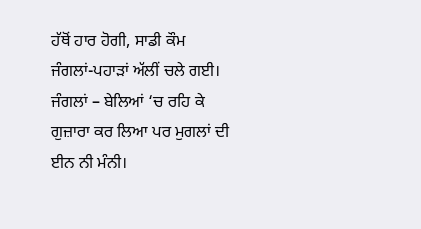ਹੱਥੋਂ ਹਾਰ ਹੋਗੀ, ਸਾਡੀ ਕੌਮ ਜੰਗਲਾਂ-ਪਹਾੜਾਂ ਅੱਲੀਂ ਚਲੇ ਗਈ। ਜੰਗਲਾਂ – ਬੇਲਿਆਂ ‘ਚ ਰਹਿ ਕੇ ਗੁਜ਼ਾਰਾ ਕਰ ਲਿਆ ਪਰ ਮੁਗਲਾਂ ਦੀ ਈਨ ਨੀ ਮੰਨੀ।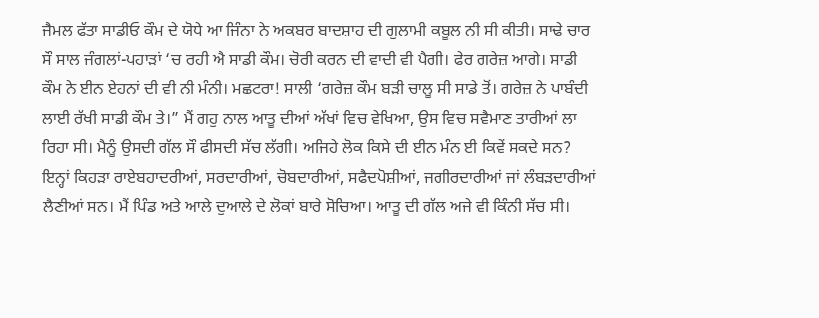ਜੈਮਲ ਫੱਤਾ ਸਾਡੀਓ ਕੌਮ ਦੇ ਯੋਧੇ ਆ ਜਿੰਨਾ ਨੇ ਅਕਬਰ ਬਾਦਸ਼ਾਹ ਦੀ ਗੁਲਾਮੀ ਕਬੂਲ ਨੀ ਸੀ ਕੀਤੀ। ਸਾਢੇ ਚਾਰ ਸੌ ਸਾਲ ਜੰਗਲਾਂ-ਪਹਾੜਾਂ ‘ਚ ਰਹੀ ਐ ਸਾਡੀ ਕੌਮ। ਚੋਰੀ ਕਰਨ ਦੀ ਵਾਦੀ ਵੀ ਪੈਗੀ। ਫੇਰ ਗਰੇਜ਼ ਆਗੇ। ਸਾਡੀ ਕੌਮ ਨੇ ਈਨ ਏਹਨਾਂ ਦੀ ਵੀ ਨੀ ਮੰਨੀ। ਮਛਟਰਾ! ਸਾਲੀ ‘ਗਰੇਜ਼ ਕੌਮ ਬੜੀ ਚਾਲੂ ਸੀ ਸਾਡੇ ਤੋਂ। ਗਰੇਜ਼ ਨੇ ਪਾਬੰਦੀ ਲਾਈ ਰੱਖੀ ਸਾਡੀ ਕੌਮ ਤੇ।” ਮੈਂ ਗਹੁ ਨਾਲ ਆਤੂ ਦੀਆਂ ਅੱਖਾਂ ਵਿਚ ਵੇਖਿਆ, ਉਸ ਵਿਚ ਸਵੈਮਾਣ ਤਾਰੀਆਂ ਲਾ ਰਿਹਾ ਸੀ। ਮੈਨੂੰ ਉਸਦੀ ਗੱਲ ਸੌ ਫੀਸਦੀ ਸੱਚ ਲੱਗੀ। ਅਜਿਹੇ ਲੋਕ ਕਿਸੇ ਦੀ ਈਨ ਮੰਨ ਈ ਕਿਵੇਂ ਸਕਦੇ ਸਨ? ਇਨ੍ਹਾਂ ਕਿਹੜਾ ਰਾਏਬਹਾਦਰੀਆਂ, ਸਰਦਾਰੀਆਂ, ਚੋਬਦਾਰੀਆਂ, ਸਫੈਦਪੋਸ਼ੀਆਂ, ਜਗੀਰਦਾਰੀਆਂ ਜਾਂ ਲੰਬੜਦਾਰੀਆਂ ਲੈਣੀਆਂ ਸਨ। ਮੈਂ ਪਿੰਡ ਅਤੇ ਆਲੇ ਦੁਆਲੇ ਦੇ ਲੋਕਾਂ ਬਾਰੇ ਸੋਚਿਆ। ਆਤੂ ਦੀ ਗੱਲ ਅਜੇ ਵੀ ਕਿੰਨੀ ਸੱਚ ਸੀ।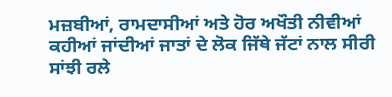ਮਜ਼ਬੀਆਂ, ਰਾਮਦਾਸੀਆਂ ਅਤੇ ਹੋਰ ਅਖੌਤੀ ਨੀਵੀਆਂ ਕਹੀਆਂ ਜਾਂਦੀਆਂ ਜਾਤਾਂ ਦੇ ਲੋਕ ਜਿੱਥੇ ਜੱਟਾਂ ਨਾਲ ਸੀਰੀ ਸਾਂਝੀ ਰਲੇ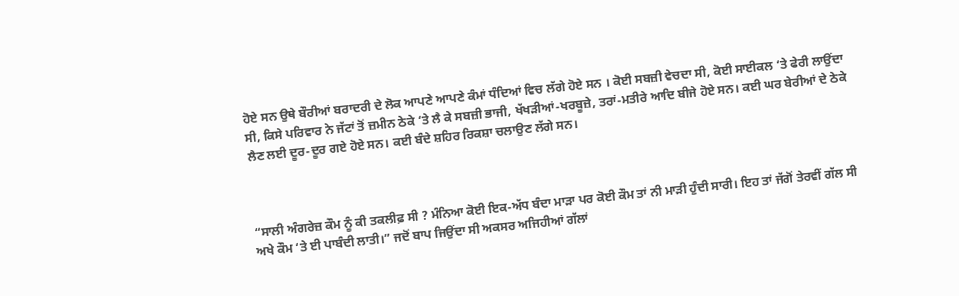ਹੋਏ ਸਨ ਉਥੇ ਬੌਰੀਆਂ ਬਰਾਦਰੀ ਦੇ ਲੋਕ ਆਪਣੇ ਆਪਣੇ ਕੰਮਾਂ ਧੰਦਿਆਂ ਵਿਚ ਲੱਗੇ ਹੋਏ ਸਨ । ਕੋਈ ਸਬਜ਼ੀ ਵੇਚਦਾ ਸੀ, ਕੋਈ ਸਾਈਕਲ ‘ਤੇ ਫੇਰੀ ਲਾਉਂਦਾ ਸੀ, ਕਿਸੇ ਪਰਿਵਾਰ ਨੇ ਜੱਟਾਂ ਤੋਂ ਜ਼ਮੀਨ ਠੇਕੇ ‘ਤੇ ਲੈ ਕੇ ਸਬਜ਼ੀ ਭਾਜੀ, ਖੱਖੜੀਆਂ-ਖਰਬੂਜ਼ੇ, ਤਰਾਂ-ਮਤੀਰੇ ਆਦਿ ਬੀਜੇ ਹੋਏ ਸਨ। ਕਈ ਘਰ ਬੇਰੀਆਂ ਦੇ ਠੇਕੇ ਲੈਣ ਲਈ ਦੂਰ-ਦੂਰ ਗਏ ਹੋਏ ਸਨ। ਕਈ ਬੰਦੇ ਸ਼ਹਿਰ ਰਿਕਸ਼ਾ ਚਲਾਉਣ ਲੱਗੇ ਸਨ।



“ਸਾਲੀ ਅੰਗਰੇਜ਼ ਕੌਮ ਨੂੰ ਕੀ ਤਕਲੀਫ਼ ਸੀ ? ਮੰਨਿਆ ਕੋਈ ਇਕ-ਅੱਧ ਬੰਦਾ ਮਾੜਾ ਪਰ ਕੋਈ ਕੌਮ ਤਾਂ ਨੀ ਮਾੜੀ ਹੁੰਦੀ ਸਾਰੀ। ਇਹ ਤਾਂ ਜੱਗੋਂ ਤੇਰਵੀਂ ਗੱਲ ਸੀ ਅਖੇ ਕੌਮ ‘ਤੇ ਈ ਪਾਬੰਦੀ ਲਾਤੀ।” ਜਦੋਂ ਬਾਪ ਜਿਉਂਦਾ ਸੀ ਅਕਸਰ ਅਜਿਹੀਆਂ ਗੱਲਾਂ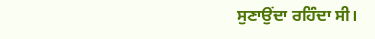ਸੁਣਾਉਂਦਾ ਰਹਿੰਦਾ ਸੀ।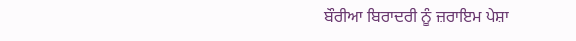ਬੌਰੀਆ ਬਿਰਾਦਰੀ ਨੂੰ ਜ਼ਰਾਇਮ ਪੇਸ਼ਾ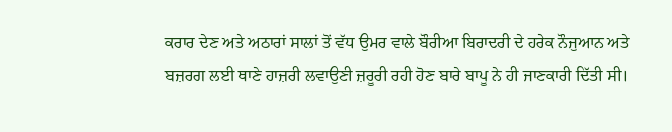ਕਰਾਰ ਦੇਣ ਅਤੇ ਅਠਾਰਾਂ ਸਾਲਾਂ ਤੋਂ ਵੱਧ ਉਮਰ ਵਾਲੇ ਬੌਰੀਆ ਬਿਰਾਦਰੀ ਦੇ ਹਰੇਕ ਨੌਜੁਆਨ ਅਤੇ ਬਜ਼ਰਗ ਲਈ ਥਾਣੇ ਹਾਜ਼ਰੀ ਲਵਾਉਣੀ ਜ਼ਰੂਰੀ ਰਹੀ ਹੋਣ ਬਾਰੇ ਬਾਪੂ ਨੇ ਹੀ ਜਾਣਕਾਰੀ ਦਿੱਤੀ ਸੀ।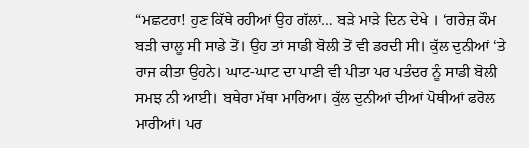“ਮਛਟਰਾ! ਹੁਣ ਕਿੱਥੇ ਰਹੀਆਂ ਉਹ ਗੱਲਾਂ… ਬੜੇ ਮਾੜੇ ਦਿਨ ਦੇਖੇ । ‘ਗਰੇਜ਼ ਕੌਮ ਬੜੀ ਚਾਲੂ ਸੀ ਸਾਡੇ ਤੋਂ। ਉਹ ਤਾਂ ਸਾਡੀ ਬੋਲੀ ਤੋਂ ਵੀ ਡਰਦੀ ਸੀ। ਕੁੱਲ ਦੁਨੀਆਂ ‘ਤੇ ਰਾਜ ਕੀਤਾ ਉਹਨੇ। ਘਾਟ-ਘਾਟ ਦਾ ਪਾਣੀ ਵੀ ਪੀਤਾ ਪਰ ਪਤੰਦਰ ਨੂੰ ਸਾਡੀ ਬੋਲੀ ਸਮਝ ਨੀ ਆਈ। ਬਥੇਰਾ ਮੱਥਾ ਮਾਰਿਆ। ਕੁੱਲ ਦੁਨੀਆਂ ਦੀਆਂ ਪੋਥੀਆਂ ਫਰੋਲ ਮਾਰੀਆਂ। ਪਰ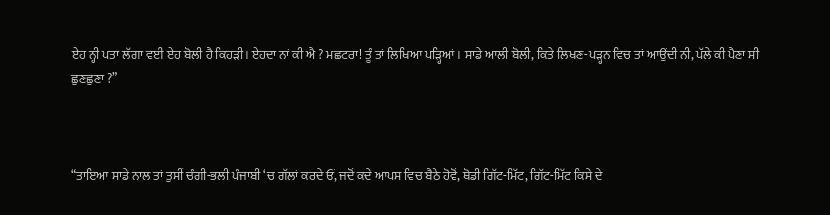ਏਹ ਨ੍ਹੀ ਪਤਾ ਲੱਗਾ ਵਈ ਏਹ ਬੋਲੀ ਹੈ ਕਿਹੜੀ। ਏਹਦਾ ਨਾਂ ਕੀ ਐ ? ਮਛਟਰਾ! ਤੂੰ ਤਾਂ ਲਿਖਿਆ ਪੜ੍ਹਿਆਂ। ਸਾਡੇ ਆਲੀ ਬੋਲੀ, ਕਿਤੇ ਲਿਖਣ-ਪੜ੍ਹਨ ਵਿਚ ਤਾਂ ਆਉਂਦੀ ਨੀ, ਪੱਲੇ ਕੀ ਪੈਣਾ ਸੀ ਛੁਣਛੁਣਾ ?”



“ਤਾਇਆ ਸਾਡੇ ਨਾਲ ਤਾਂ ਤੁਸੀਂ ਚੰਗੀ-ਭਲੀ ਪੰਜਾਬੀ ‘ਚ ਗੱਲਾਂ ਕਰਦੇ ਓਂ, ਜਦੋਂ ਕਦੇ ਆਪਸ ਵਿਚ ਬੈਠੇ ਹੋਵੋਂ, ਥੋਡੀ ਗਿੱਟ-ਮਿੱਟ, ਗਿੱਟ-ਮਿੱਟ ਕਿਸੇ ਦੇ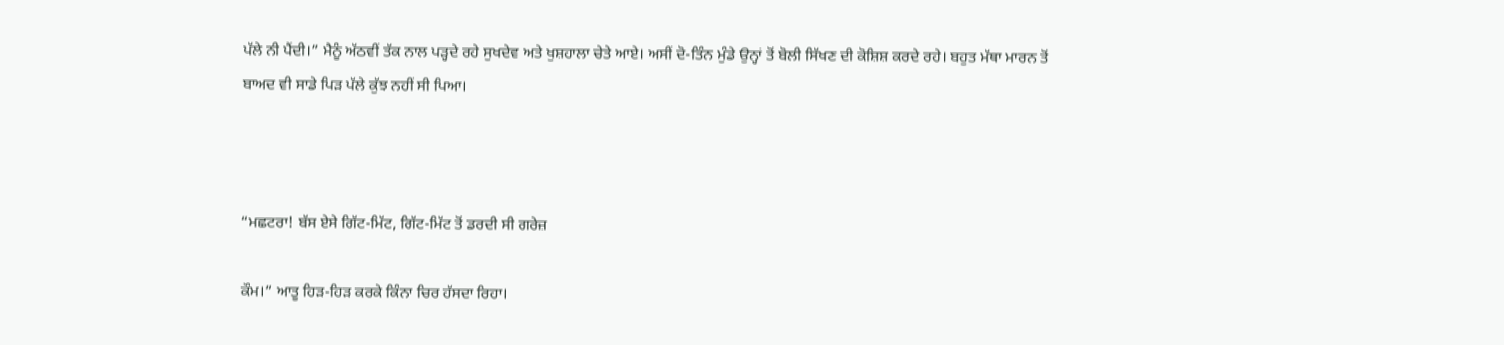ਪੱਲੇ ਨੀ ਪੈਂਦੀ।” ਮੈਨੂੰ ਅੱਠਵੀਂ ਤੱਕ ਨਾਲ ਪੜ੍ਹਦੇ ਰਹੇ ਸੁਖਦੇਵ ਅਤੇ ਖੁਸ਼ਹਾਲਾ ਚੇਤੇ ਆਏ। ਅਸੀਂ ਦੋ-ਤਿੰਨ ਮੁੰਡੇ ਉਨ੍ਹਾਂ ਤੋਂ ਬੋਲੀ ਸਿੱਖਣ ਦੀ ਕੋਸ਼ਿਸ਼ ਕਰਦੇ ਰਹੇ। ਬਹੁਤ ਮੱਥਾ ਮਾਰਨ ਤੋਂ ਬਾਅਦ ਵੀ ਸਾਡੇ ਪਿੜ ਪੱਲੇ ਕੁੱਝ ਨਹੀਂ ਸੀ ਪਿਆ।



“ਮਛਟਰਾ! ਬੱਸ ਏਸੇ ਗਿੱਟ-ਮਿੱਟ, ਗਿੱਟ-ਮਿੱਟ ਤੋਂ ਡਰਦੀ ਸੀ ਗਰੇਜ਼

ਕੌਮ।” ਆਤੂ ਹਿੜ-ਹਿੜ ਕਰਕੇ ਕਿੰਨਾ ਚਿਰ ਹੱਸਦਾ ਰਿਹਾ।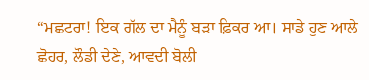“ਮਛਟਰਾ! ਇਕ ਗੱਲ ਦਾ ਮੈਨੂੰ ਬੜਾ ਫ਼ਿਕਰ ਆ। ਸਾਡੇ ਹੁਣ ਆਲੇ ਛੋਹਰ, ਲੌਡੀ ਦੇਣੇ, ਆਵਦੀ ਬੋਲੀ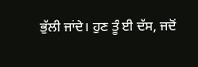ਭੁੱਲੀ ਜਾਂਦੇ। ਹੁਣ ਤੂੰ ਈ ਦੱਸ, ਜਦੋਂ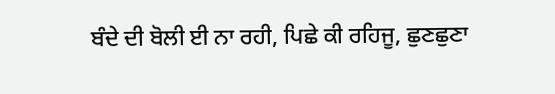ਬੰਦੇ ਦੀ ਬੋਲੀ ਈ ਨਾ ਰਹੀ, ਪਿਛੇ ਕੀ ਰਹਿਜੂ, ਛੁਣਛੁਣਾ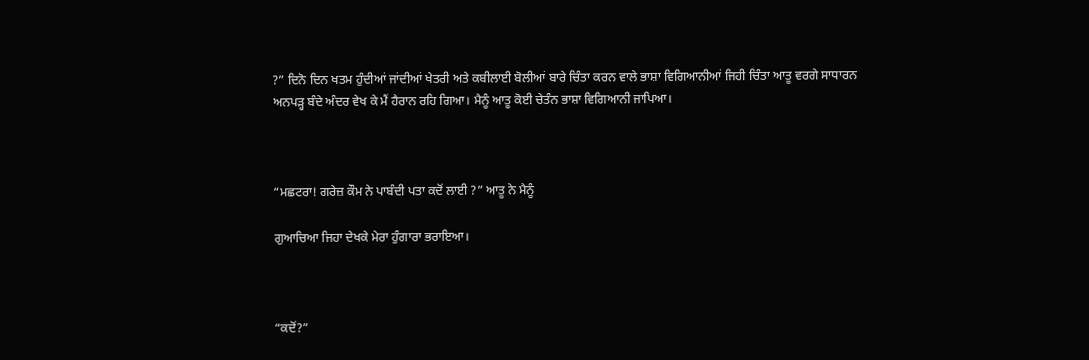?” ਦਿਨੋ ਦਿਨ ਖਤਮ ਹੁੰਦੀਆਂ ਜਾਂਦੀਆਂ ਖੇਤਰੀ ਅਤੇ ਕਬੀਲਾਈ ਬੋਲੀਆਂ ਬਾਰੇ ਚਿੰਤਾ ਕਰਨ ਵਾਲੇ ਭਾਸ਼ਾ ਵਿਗਿਆਨੀਆਂ ਜਿਹੀ ਚਿੰਤਾ ਆਤੂ ਵਰਗੇ ਸਾਧਾਰਨ ਅਨਪੜ੍ਹ ਬੰਦੇ ਅੰਦਰ ਵੇਖ ਕੇ ਮੈਂ ਹੈਰਾਨ ਰਹਿ ਗਿਆ। ਮੈਨੂੰ ਆਤੂ ਕੋਈ ਚੇਤੰਨ ਭਾਸ਼ਾ ਵਿਗਿਆਨੀ ਜਾਪਿਆ।



“ਮਛਟਰਾ! ਗਰੇਜ਼ ਕੌਮ ਨੇ ਪਾਬੰਦੀ ਪਤਾ ਕਦੋਂ ਲਾਈ ?” ਆਤੂ ਨੇ ਮੈਨੂੰ

ਗੁਆਚਿਆ ਜਿਹਾ ਦੇਖਕੇ ਮੇਰਾ ਹੁੰਗਾਰਾ ਭਰਾਇਆ।



“ਕਦੋਂ?”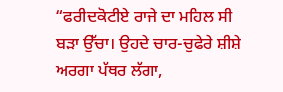“ਫਰੀਦਕੋਟੀਏ ਰਾਜੇ ਦਾ ਮਹਿਲ ਸੀ ਬੜਾ ਉੱਚਾ। ਉਹਦੇ ਚਾਰ-ਚੁਫੇਰੇ ਸ਼ੀਸ਼ੇ ਅਰਗਾ ਪੱਥਰ ਲੱਗਾ,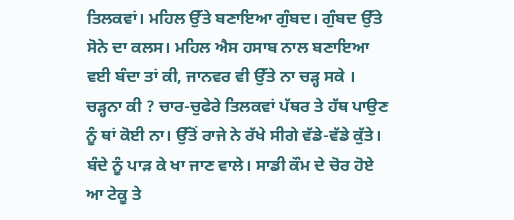ਤਿਲਕਵਾਂ। ਮਹਿਲ ਉੱਤੇ ਬਣਾਇਆ ਗੁੰਬਦ। ਗੁੰਬਦ ਉੱਤੇ ਸੋਨੇ ਦਾ ਕਲਸ। ਮਹਿਲ ਐਸ ਹਸਾਬ ਨਾਲ ਬਣਾਇਆ ਵਈ ਬੰਦਾ ਤਾਂ ਕੀ, ਜਾਨਵਰ ਵੀ ਉੱਤੇ ਨਾ ਚੜ੍ਹ ਸਕੇ । ਚੜ੍ਹਨਾ ਕੀ ? ਚਾਰ-ਚੁਫੇਰੇ ਤਿਲਕਵਾਂ ਪੱਥਰ ਤੇ ਹੱਥ ਪਾਉਣ ਨੂੰ ਥਾਂ ਕੋਈ ਨਾ। ਉੱਤੋਂ ਰਾਜੇ ਨੇ ਰੱਖੇ ਸੀਗੇ ਵੱਡੇ-ਵੱਡੇ ਕੁੱਤੇ। ਬੰਦੇ ਨੂੰ ਪਾੜ ਕੇ ਖਾ ਜਾਣ ਵਾਲੇ। ਸਾਡੀ ਕੌਮ ਦੇ ਚੋਰ ਹੋਏ ਆ ਟੇਕੂ ਤੇ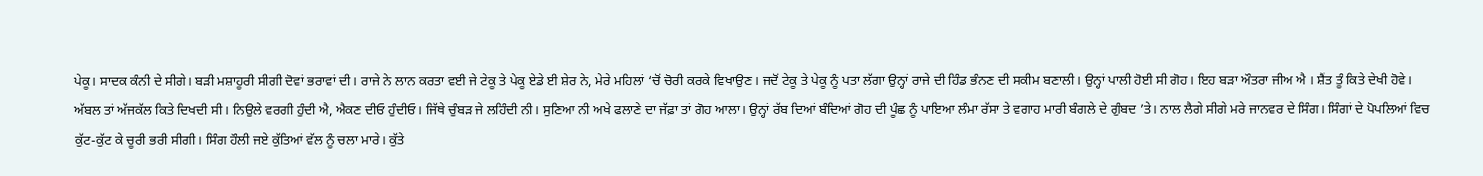ਪੇਕੂ। ਸਾਦਕ ਕੰਨੀ ਦੇ ਸੀਗੇ। ਬੜੀ ਮਸ਼ਾਹੂਰੀ ਸੀਗੀ ਦੋਵਾਂ ਭਰਾਵਾਂ ਦੀ। ਰਾਜੇ ਨੇ ਲਾਨ ਕਰਤਾ ਵਈ ਜੇ ਟੇਕੂ ਤੇ ਪੇਕੂ ਏਡੇ ਈ ਸ਼ੇਰ ਨੇ, ਮੇਰੇ ਮਹਿਲਾਂ ‘ਚੋਂ ਚੋਰੀ ਕਰਕੇ ਵਿਖਾਉਣ। ਜਦੋਂ ਟੇਕੂ ਤੇ ਪੇਕੂ ਨੂੰ ਪਤਾ ਲੱਗਾ ਉਨ੍ਹਾਂ ਰਾਜੇ ਦੀ ਹਿੰਡ ਭੰਨਣ ਦੀ ਸਕੀਮ ਬਣਾਲੀ। ਉਨ੍ਹਾਂ ਪਾਲੀ ਹੋਈ ਸੀ ਗੋਹ। ਇਹ ਬੜਾ ਔਤਰਾ ਜੀਅ ਐ । ਸ਼ੈਂਤ ਤੂੰ ਕਿਤੇ ਦੇਖੀ ਹੋਵੇ। ਅੱਬਲ ਤਾਂ ਅੱਜਕੱਲ ਕਿਤੇ ਦਿਖਦੀ ਸੀ। ਨਿਉਲੇ ਵਰਗੀ ਹੁੰਦੀ ਐ, ਐਕਣ ਦੀਓ ਹੁੰਦੀਓ। ਜਿੱਥੇ ਚੁੰਬੜ ਜੇ ਲਹਿੰਦੀ ਨੀ। ਸੁਣਿਆ ਨੀ ਅਖੇ ਫਲਾਣੇ ਦਾ ਜੱਫ਼ਾ ਤਾਂ ਗੋਹ ਆਲਾ। ਉਨ੍ਹਾਂ ਰੱਬ ਦਿਆਂ ਬੰਦਿਆਂ ਗੋਹ ਦੀ ਪੂੰਛ ਨੂੰ ਪਾਇਆ ਲੰਮਾ ਰੱਸਾ ਤੇ ਵਗਾਹ ਮਾਰੀ ਬੰਗਲੇ ਦੇ ਗੁੰਬਦ ’ਤੇ। ਨਾਲ ਲੈਗੇ ਸੀਗੇ ਮਰੇ ਜਾਨਵਰ ਦੇ ਸਿੰਗ। ਸਿੰਗਾਂ ਦੇ ਪੋਪਲਿਆਂ ਵਿਚ ਕੁੱਟ-ਕੁੱਟ ਕੇ ਚੂਰੀ ਭਰੀ ਸੀਗੀ। ਸਿੰਗ ਹੌਲੀ ਜਏ ਕੁੱਤਿਆਂ ਵੱਲ ਨੂੰ ਚਲਾ ਮਾਰੇ। ਕੁੱਤੇ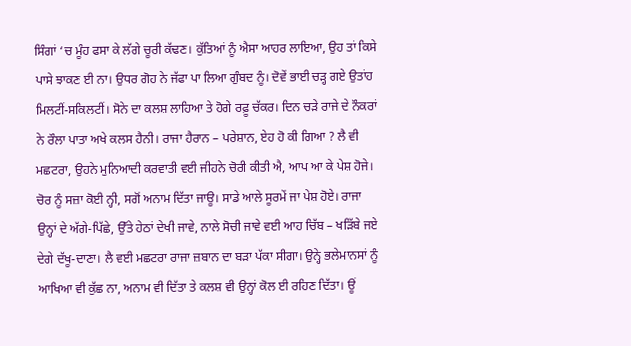ਸਿੰਗਾਂ ‘ਚ ਮੂੰਹ ਫਸਾ ਕੇ ਲੱਗੇ ਚੂਰੀ ਕੱਢਣ। ਕੁੱਤਿਆਂ ਨੂੰ ਐਸਾ ਆਹਰ ਲਾਇਆ, ਉਹ ਤਾਂ ਕਿਸੇ ਪਾਸੇ ਝਾਕਣ ਈ ਨਾ। ਉਧਰ ਗੋਹ ਨੇ ਜੱਫਾ ਪਾ ਲਿਆ ਗੁੰਬਦ ਨੂੰ। ਦੋਵੇਂ ਭਾਈ ਚੜ੍ਹ ਗਏ ਉਤਾਂਹ ਮਿਲਟੀਂ-ਸਕਿਲਟੀਂ। ਸੋਨੇ ਦਾ ਕਲਸ਼ ਲਾਹਿਆ ਤੇ ਹੋਗੇ ਰਫ਼ੂ ਚੱਕਰ। ਦਿਨ ਚੜੇ ਰਾਜੇ ਦੇ ਨੌਕਰਾਂ ਨੇ ਰੌਲਾ ਪਾਤਾ ਅਖੇ ਕਲਸ ਹੈਨੀ। ਰਾਜਾ ਹੈਰਾਨ – ਪਰੇਸ਼ਾਨ, ਏਹ ਹੋ ਕੀ ਗਿਆ ? ਲੈ ਵੀ ਮਛਟਰਾ, ਉਹਨੇ ਮੁਨਿਆਦੀ ਕਰਵਾਤੀ ਵਈ ਜੀਹਨੇ ਚੋਰੀ ਕੀਤੀ ਐ, ਆਪ ਆ ਕੇ ਪੇਸ਼ ਹੋਜੇ। ਚੋਰ ਨੂੰ ਸਜ਼ਾ ਕੋਈ ਨ੍ਹੀ, ਸਗੋਂ ਅਨਾਮ ਦਿੱਤਾ ਜਾਊ। ਸਾਡੇ ਆਲੇ ਸੂਰਮੇਂ ਜਾ ਪੇਸ਼ ਹੋਏ। ਰਾਜਾ ਉਨ੍ਹਾਂ ਦੇ ਅੱਗੇ-ਪਿੱਛੇ, ਉੱਤੇ ਹੇਠਾਂ ਦੇਖੀ ਜਾਵੇ, ਨਾਲੇ ਸੋਚੀ ਜਾਵੇ ਵਈ ਆਹ ਚਿੱਬ – ਖੜਿੱਬੇ ਜਏ ਦੇਗੇ ਦੱਖੂ-ਦਾਣਾ। ਲੈ ਵਈ ਮਛਟਰਾ ਰਾਜਾ ਜ਼ਬਾਨ ਦਾ ਬੜਾ ਪੱਕਾ ਸੀਗਾ। ਉਨ੍ਹੇ ਭਲੇਮਾਨਸਾਂ ਨੂੰ ਆਖਿਆ ਵੀ ਕੁੱਛ ਨਾ, ਅਨਾਮ ਵੀ ਦਿੱਤਾ ਤੇ ਕਲਸ਼ ਵੀ ਉਨ੍ਹਾਂ ਕੋਲ ਈ ਰਹਿਣ ਦਿੱਤਾ। ਊਂ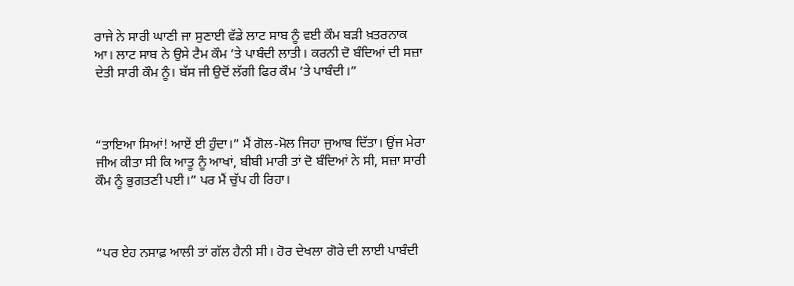ਰਾਜੇ ਨੇ ਸਾਰੀ ਘਾਣੀ ਜਾ ਸੁਣਾਈ ਵੱਡੇ ਲਾਟ ਸਾਬ ਨੂੰ ਵਈ ਕੌਮ ਬੜੀ ਖ਼ਤਰਨਾਕ ਆ। ਲਾਟ ਸਾਬ ਨੇ ਉਸੇ ਟੈਮ ਕੌਮ ’ਤੇ ਪਾਬੰਦੀ ਲਾਤੀ। ਕਰਨੀ ਦੋ ਬੰਦਿਆਂ ਦੀ ਸਜ਼ਾ ਦੇਤੀ ਸਾਰੀ ਕੌਮ ਨੂੰ। ਬੱਸ ਜੀ ਉਦੋਂ ਲੱਗੀ ਫਿਰ ਕੌਮ ’ਤੇ ਪਾਬੰਦੀ।”



“ਤਾਇਆ ਸਿਆਂ! ਆਏਂ ਈ ਹੁੰਦਾ।” ਮੈਂ ਗੋਲ-ਮੋਲ ਜਿਹਾ ਜੁਆਬ ਦਿੱਤਾ। ਉਂਜ ਮੇਰਾ ਜੀਅ ਕੀਤਾ ਸੀ ਕਿ ਆਤੂ ਨੂੰ ਆਖਾਂ, ਬੀਬੀ ਮਾਰੀ ਤਾਂ ਦੋ ਬੰਦਿਆਂ ਨੇ ਸੀ, ਸਜ਼ਾ ਸਾਰੀ ਕੌਮ ਨੂੰ ਭੁਗਤਣੀ ਪਈ।” ਪਰ ਮੈਂ ਚੁੱਪ ਹੀ ਰਿਹਾ।



“ਪਰ ਏਹ ਨਸਾਫ਼ ਆਲੀ ਤਾਂ ਗੱਲ ਹੈਨੀ ਸੀ। ਹੋਰ ਦੇਖਲਾ ਗੋਰੇ ਦੀ ਲਾਈ ਪਾਬੰਦੀ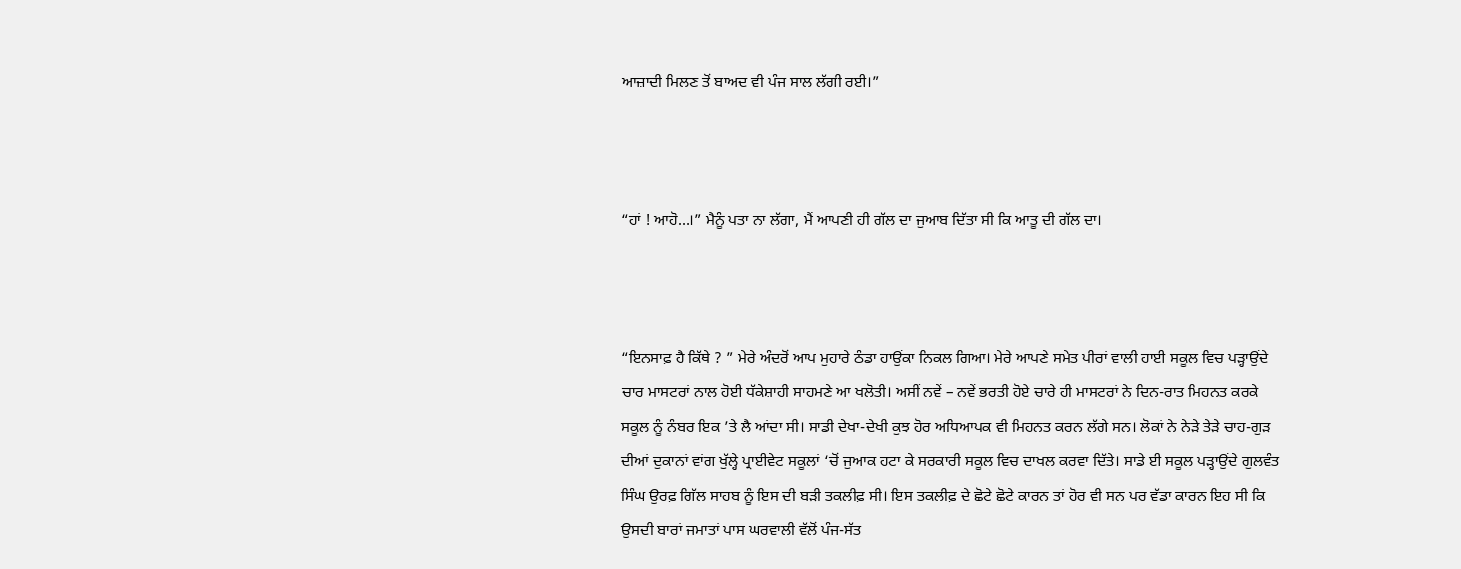ਆਜ਼ਾਦੀ ਮਿਲਣ ਤੋਂ ਬਾਅਦ ਵੀ ਪੰਜ ਸਾਲ ਲੱਗੀ ਰਈ।”



“ਹਾਂ ! ਆਹੋ…।” ਮੈਨੂੰ ਪਤਾ ਨਾ ਲੱਗਾ, ਮੈਂ ਆਪਣੀ ਹੀ ਗੱਲ ਦਾ ਜੁਆਬ ਦਿੱਤਾ ਸੀ ਕਿ ਆਤੂ ਦੀ ਗੱਲ ਦਾ।



“ਇਨਸਾਫ਼ ਹੈ ਕਿੱਥੇ ? ” ਮੇਰੇ ਅੰਦਰੋਂ ਆਪ ਮੁਹਾਰੇ ਠੰਡਾ ਹਾਉਂਕਾ ਨਿਕਲ ਗਿਆ। ਮੇਰੇ ਆਪਣੇ ਸਮੇਤ ਪੀਰਾਂ ਵਾਲੀ ਹਾਈ ਸਕੂਲ ਵਿਚ ਪੜ੍ਹਾਉਂਦੇ ਚਾਰ ਮਾਸਟਰਾਂ ਨਾਲ ਹੋਈ ਧੱਕੇਸ਼ਾਹੀ ਸਾਹਮਣੇ ਆ ਖਲੋਤੀ। ਅਸੀਂ ਨਵੇਂ – ਨਵੇਂ ਭਰਤੀ ਹੋਏ ਚਾਰੇ ਹੀ ਮਾਸਟਰਾਂ ਨੇ ਦਿਨ-ਰਾਤ ਮਿਹਨਤ ਕਰਕੇ ਸਕੂਲ ਨੂੰ ਨੰਬਰ ਇਕ ’ਤੇ ਲੈ ਆਂਦਾ ਸੀ। ਸਾਡੀ ਦੇਖਾ-ਦੇਖੀ ਕੁਝ ਹੋਰ ਅਧਿਆਪਕ ਵੀ ਮਿਹਨਤ ਕਰਨ ਲੱਗੇ ਸਨ। ਲੋਕਾਂ ਨੇ ਨੇੜੇ ਤੇੜੇ ਚਾਹ-ਗੁੜ ਦੀਆਂ ਦੁਕਾਨਾਂ ਵਾਂਗ ਖੁੱਲ੍ਹੇ ਪ੍ਰਾਈਵੇਟ ਸਕੂਲਾਂ ‘ਚੋਂ ਜੁਆਕ ਹਟਾ ਕੇ ਸਰਕਾਰੀ ਸਕੂਲ ਵਿਚ ਦਾਖਲ ਕਰਵਾ ਦਿੱਤੇ। ਸਾਡੇ ਈ ਸਕੂਲ ਪੜ੍ਹਾਉਂਦੇ ਗੁਲਵੰਤ ਸਿੰਘ ਉਰਫ਼ ਗਿੱਲ ਸਾਹਬ ਨੂੰ ਇਸ ਦੀ ਬੜੀ ਤਕਲੀਫ਼ ਸੀ। ਇਸ ਤਕਲੀਫ਼ ਦੇ ਛੋਟੇ ਛੋਟੇ ਕਾਰਨ ਤਾਂ ਹੋਰ ਵੀ ਸਨ ਪਰ ਵੱਡਾ ਕਾਰਨ ਇਹ ਸੀ ਕਿ ਉਸਦੀ ਬਾਰਾਂ ਜਮਾਤਾਂ ਪਾਸ ਘਰਵਾਲੀ ਵੱਲੋਂ ਪੰਜ-ਸੱਤ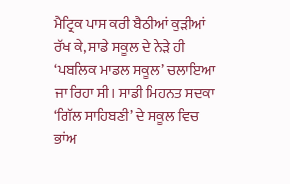ਮੈਟ੍ਰਿਕ ਪਾਸ ਕਰੀ ਬੈਠੀਆਂ ਕੁੜੀਆਂ ਰੱਖ ਕੇ, ਸਾਡੇ ਸਕੂਲ ਦੇ ਨੇੜੇ ਹੀ ‘ਪਬਲਿਕ ਮਾਡਲ ਸਕੂਲ’ ਚਲਾਇਆ ਜਾ ਰਿਹਾ ਸੀ। ਸਾਡੀ ਮਿਹਨਤ ਸਦਕਾ ‘ਗਿੱਲ ਸਾਹਿਬਣੀ’ ਦੇ ਸਕੂਲ ਵਿਚ ਭਾਂਅ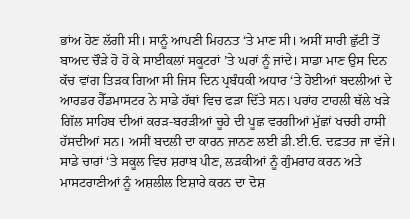ਭਾਂਅ ਹੋਣ ਲੱਗੀ ਸੀ। ਸਾਨੂੰ ਆਪਣੀ ਮਿਹਨਤ ‘ਤੇ ਮਾਣ ਸੀ। ਅਸੀਂ ਸਾਰੀ ਛੁੱਟੀ ਤੋਂ ਬਾਅਦ ਚੌੜੇ ਹੋ ਹੋ ਕੇ ਸਾਈਕਲਾਂ ਸਕੂਟਰਾਂ ’ਤੇ ਘਰਾਂ ਨੂੰ ਜਾਂਦੇ। ਸਾਡਾ ਮਾਣ ਉਸ ਦਿਨ ਕੱਚ ਵਾਂਗ ਤਿੜਕ ਗਿਆ ਸੀ ਜਿਸ ਦਿਨ ਪ੍ਰਬੰਧਕੀ ਅਧਾਰ ‘ਤੇ ਹੋਈਆਂ ਬਦਲੀਆਂ ਦੇ ਆਰਡਰ ਹੈੱਡਮਾਸਟਰ ਨੇ ਸਾਡੇ ਹੱਥਾਂ ਵਿਚ ਫੜਾ ਦਿੱਤੇ ਸਨ। ਪਰਾਂਹ ਟਾਹਲੀ ਥੱਲੇ ਖੜੇ ਗਿੱਲ ਸਾਹਿਬ ਦੀਆਂ ਕਰੜ-ਬਰੜੀਆਂ ਚੂਹੇ ਦੀ ਪੂਛ ਵਰਗੀਆਂ ਮੁੱਛਾਂ ਖਚਰੀ ਹਾਸੀ ਹੱਸਦੀਆਂ ਸਨ। ਅਸੀਂ ਬਦਲੀ ਦਾ ਕਾਰਨ ਜਾਨਣ ਲਈ ਡੀ.ਈ.ਓ. ਦਫ਼ਤਰ ਜਾ ਵੱਜੇ। ਸਾਡੇ ਚਾਰਾਂ ‘ਤੇ ਸਕੂਲ ਵਿਚ ਸ਼ਰਾਬ ਪੀਣ, ਲੜਕੀਆਂ ਨੂੰ ਗੁੰਮਰਾਹ ਕਰਨ ਅਤੇ ਮਾਸਟਰਾਣੀਆਂ ਨੂੰ ਅਸ਼ਲੀਲ ਇਸ਼ਾਰੇ ਕਰਨ ਦਾ ਦੋਸ਼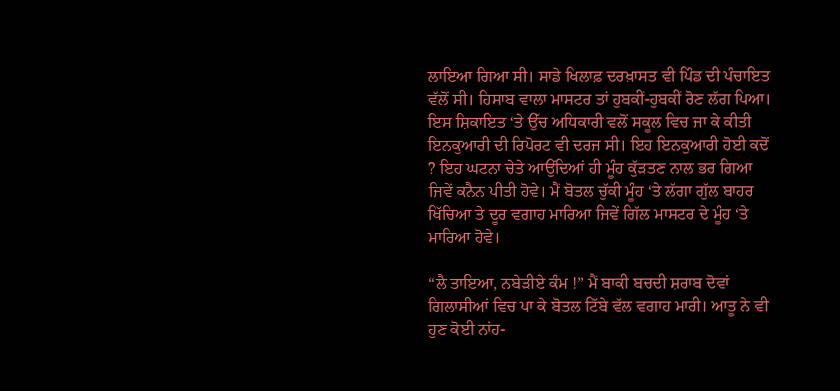ਲਾਇਆ ਗਿਆ ਸੀ। ਸਾਡੇ ਖਿਲਾਫ਼ ਦਰਖ਼ਾਸਤ ਵੀ ਪਿੰਡ ਦੀ ਪੰਚਾਇਤ ਵੱਲੋਂ ਸੀ। ਹਿਸਾਬ ਵਾਲਾ ਮਾਸਟਰ ਤਾਂ ਹੁਬਕੀਂ-ਹੁਬਕੀਂ ਰੋਣ ਲੱਗ ਪਿਆ। ਇਸ ਸ਼ਿਕਾਇਤ ‘ਤੇ ਉੱਚ ਅਧਿਕਾਰੀ ਵਲੋਂ ਸਕੂਲ ਵਿਚ ਜਾ ਕੇ ਕੀਤੀ ਇਨਕੁਆਰੀ ਦੀ ਰਿਪੋਰਟ ਵੀ ਦਰਜ ਸੀ। ਇਹ ਇਨਕੁਆਰੀ ਹੋਈ ਕਦੋਂ ? ਇਹ ਘਟਨਾ ਚੇਤੇ ਆਉਂਦਿਆਂ ਹੀ ਮੂੰਹ ਕੁੱੜਤਣ ਨਾਲ ਭਰ ਗਿਆ ਜਿਵੇਂ ਕਨੈਨ ਪੀਤੀ ਹੋਵੇ। ਮੈਂ ਬੋਤਲ ਚੁੱਕੀ ਮੂੰਹ ‘ਤੇ ਲੱਗਾ ਗੁੱਲ ਬਾਹਰ ਖਿੱਚਿਆ ਤੇ ਦੂਰ ਵਗਾਹ ਮਾਰਿਆ ਜਿਵੇਂ ਗਿੱਲ ਮਾਸਟਰ ਦੇ ਮੂੰਹ ‘ਤੇ ਮਾਰਿਆ ਹੋਵੇ।

“ਲੈ ਤਾਇਆ, ਨਬੇੜੀਏ ਕੰਮ !” ਮੈਂ ਬਾਕੀ ਬਚਦੀ ਸ਼ਰਾਬ ਦੋਵਾਂ ਗਿਲਾਸੀਆਂ ਵਿਚ ਪਾ ਕੇ ਬੋਤਲ ਟਿੱਬੇ ਵੱਲ ਵਗਾਹ ਮਾਰੀ। ਆਤੂ ਨੇ ਵੀ ਹੁਣ ਕੋਈ ਨਾਂਹ-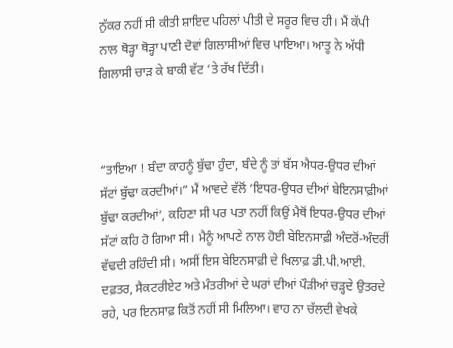ਨੁੱਕਰ ਨਹੀਂ ਸੀ ਕੀਤੀ ਸ਼ਾਇਦ ਪਹਿਲਾਂ ਪੀਤੀ ਦੇ ਸਰੂਰ ਵਿਚ ਹੀ। ਮੈਂ ਕੱਪੀ ਨਾਲ ਥੋੜ੍ਹਾ ਥੋੜ੍ਹਾ ਪਾਣੀ ਦੋਵਾਂ ਗਿਲਾਸੀਆਂ ਵਿਚ ਪਾਇਆ। ਆਤੂ ਨੇ ਅੱਧੀ ਗਿਲਾਸੀ ਚਾੜ ਕੇ ਬਾਕੀ ਵੱਟ ‘ਤੇ ਰੱਖ ਦਿੱਤੀ।



“ਤਾਇਆ ! ਬੰਦਾ ਕਾਹਨੂੰ ਬੁੱਢਾ ਹੁੰਦਾ, ਬੰਦੇ ਨੂੰ ਤਾਂ ਬੱਸ ਐਧਰ-ਉਧਰ ਦੀਆਂ ਸੱਟਾਂ ਬੁੱਢਾ ਕਰਦੀਆਂ।” ਮੈਂ ਆਵਦੇ ਵੱਲੋਂ ‘ਇਧਰ-ਉਧਰ ਦੀਆਂ ਬੇਇਨਸਾਫ਼ੀਆਂ ਬੁੱਢਾ ਕਰਦੀਆਂ’, ਕਹਿਣਾ ਸੀ ਪਰ ਪਤਾ ਨਹੀਂ ਕਿਉਂ ਮੈਥੋਂ ਇਧਰ-ਉਧਰ ਦੀਆਂ ਸੱਟਾਂ ਕਹਿ ਹੋ ਗਿਆ ਸੀ। ਮੈਨੂੰ ਆਪਣੇ ਨਾਲ ਹੋਈ ਬੇਇਨਸਾਫ਼ੀ ਅੰਦਰੋਂ-ਅੰਦਰੀਂ ਵੱਢਦੀ ਰਹਿੰਦੀ ਸੀ। ਅਸੀਂ ਇਸ ਬੇਇਨਸਾਫ਼ੀ ਦੇ ਖਿਲਾਫ਼ ਡੀ.ਪੀ.ਆਈ. ਦਫ਼ਤਰ, ਸੈਕਟਰੀਏਟ ਅਤੇ ਮੰਤਰੀਆਂ ਦੇ ਘਰਾਂ ਦੀਆਂ ਪੌੜੀਆਂ ਚੜ੍ਹਦੇ ਉਤਰਦੇ ਰਹੇ, ਪਰ ਇਨਸਾਫ਼ ਕਿਤੋਂ ਨਹੀਂ ਸੀ ਮਿਲਿਆ। ਵਾਹ ਨਾ ਚੱਲਦੀ ਵੇਖਕੇ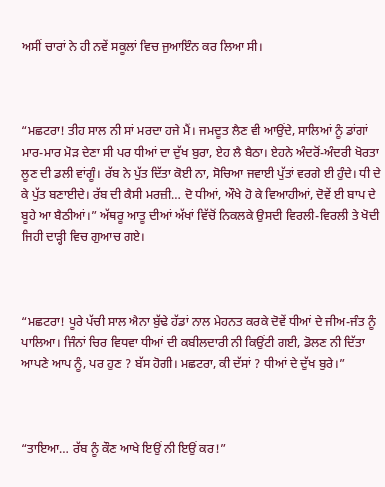ਅਸੀਂ ਚਾਰਾਂ ਨੇ ਹੀ ਨਵੇਂ ਸਕੂਲਾਂ ਵਿਚ ਜੁਆਇੰਨ ਕਰ ਲਿਆ ਸੀ।



“ਮਛਟਰਾ! ਤੀਹ ਸਾਲ ਨੀ ਸਾਂ ਮਰਦਾ ਹਜੇ ਮੈਂ। ਜਮਦੂਤ ਲੈਣ ਵੀ ਆਉਂਦੇ, ਸਾਲਿਆਂ ਨੂੰ ਡਾਂਗਾਂ ਮਾਰ-ਮਾਰ ਮੋੜ ਦੇਣਾ ਸੀ ਪਰ ਧੀਆਂ ਦਾ ਦੁੱਖ ਬੁਰਾ, ਏਹ ਲੈ ਬੈਠਾ। ਏਹਨੇ ਅੰਦਰੋਂ-ਅੰਦਰੀ ਖੋਰਤਾ ਲੂਣ ਦੀ ਡਲੀ ਵਾਂਗੂੰ। ਰੱਬ ਨੇ ਪੁੱਤ ਦਿੱਤਾ ਕੋਈ ਨਾ, ਸੋਚਿਆ ਜਵਾਈ ਪੁੱਤਾਂ ਵਰਗੇ ਈ ਹੁੰਦੇ। ਧੀ ਦੇ ਕੇ ਪੁੱਤ ਬਣਾਈਦੇ। ਰੱਬ ਦੀ ਕੈਸੀ ਮਰਜ਼ੀ… ਦੋ ਧੀਆਂ, ਔਖੇ ਹੋ ਕੇ ਵਿਆਹੀਆਂ, ਦੋਵੇਂ ਈ ਬਾਪ ਦੇ ਬੂਹੇ ਆ ਬੈਠੀਆਂ।” ਅੱਥਰੂ ਆਤੂ ਦੀਆਂ ਅੱਖਾਂ ਵਿੱਚੋਂ ਨਿਕਲਕੇ ਉਸਦੀ ਵਿਰਲੀ-ਵਿਰਲੀ ਤੇ ਖੋਦੀ ਜਿਹੀ ਦਾੜ੍ਹੀ ਵਿਚ ਗੁਆਚ ਗਏ।



“ਮਛਟਰਾ! ਪੂਰੇ ਪੱਚੀ ਸਾਲ ਐਨਾ ਬੁੱਢੇ ਹੱਡਾਂ ਨਾਲ ਮੇਹਨਤ ਕਰਕੇ ਦੋਵੇਂ ਧੀਆਂ ਦੇ ਜੀਅ-ਜੰਤ ਨੂੰ ਪਾਲਿਆ। ਜਿੰਨਾਂ ਚਿਰ ਵਿਧਵਾ ਧੀਆਂ ਦੀ ਕਬੀਲਦਾਰੀ ਨੀ ਕਿਉਂਟੀ ਗਈ, ਡੋਲਣ ਨੀ ਦਿੱਤਾ ਆਪਣੇ ਆਪ ਨੂੰ, ਪਰ ਹੁਣ ? ਬੱਸ ਹੋਗੀ। ਮਛਟਰਾ, ਕੀ ਦੱਸਾਂ ? ਧੀਆਂ ਦੇ ਦੁੱਖ ਬੁਰੇ।”



“ਤਾਇਆ… ਰੱਬ ਨੂੰ ਕੌਣ ਆਖੇ ਇਉਂ ਨੀ ਇਉਂ ਕਰ!”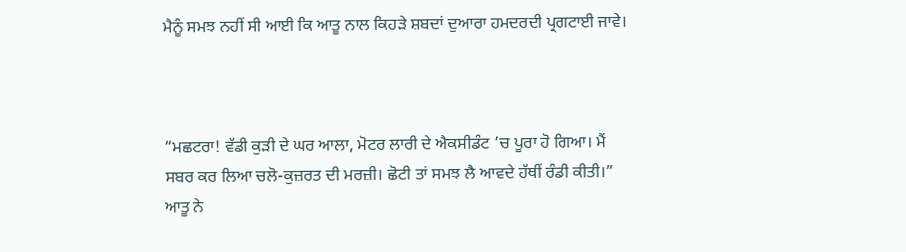ਮੈਨੂੰ ਸਮਝ ਨਹੀਂ ਸੀ ਆਈ ਕਿ ਆਤੂ ਨਾਲ ਕਿਹੜੇ ਸ਼ਬਦਾਂ ਦੁਆਰਾ ਹਮਦਰਦੀ ਪ੍ਰਗਟਾਈ ਜਾਵੇ।



“ਮਛਟਰਾ! ਵੱਡੀ ਕੁੜੀ ਦੇ ਘਰ ਆਲਾ, ਮੋਟਰ ਲਾਰੀ ਦੇ ਐਕਸੀਡੰਟ ’ਚ ਪੂਰਾ ਹੋ ਗਿਆ। ਮੈਂ ਸਬਰ ਕਰ ਲਿਆ ਚਲੋ-ਕੁਜ਼ਰਤ ਦੀ ਮਰਜ਼ੀ। ਛੋਟੀ ਤਾਂ ਸਮਝ ਲੈ ਆਵਦੇ ਹੱਥੀਂ ਰੰਡੀ ਕੀਤੀ।” ਆਤੂ ਨੇ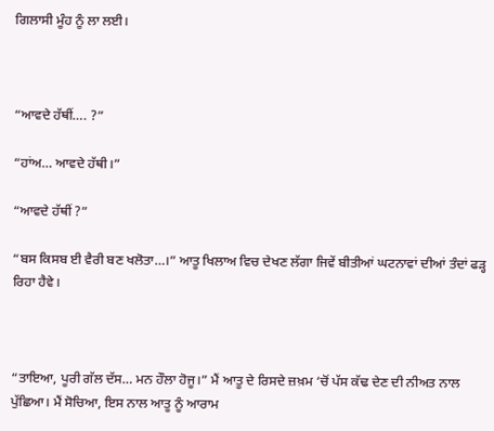ਗਿਲਾਸੀ ਮੂੰਹ ਨੂੰ ਲਾ ਲਈ।



“ਆਵਦੇ ਹੱਥੀਂ…. ?”

“ਹਾਂਅ… ਆਵਦੇ ਹੱਥੀ।”

“ਆਵਦੇ ਹੱਥੀਂ ?”

“ਬਸ ਕਿਸਬ ਈ ਵੈਰੀ ਬਣ ਖਲੋਤਾ…।” ਆਤੂ ਖਿਲਾਅ ਵਿਚ ਦੇਖਣ ਲੱਗਾ ਜਿਵੇਂ ਬੀਤੀਆਂ ਘਟਨਾਵਾਂ ਦੀਆਂ ਤੰਦਾਂ ਫੜ੍ਹ ਰਿਹਾ ਹੈਵੇ।



“ਤਾਇਆ, ਪੂਰੀ ਗੱਲ ਦੱਸ… ਮਨ ਹੌਲਾ ਹੋਜੂ।” ਮੈਂ ਆਤੂ ਦੇ ਰਿਸਦੇ ਜ਼ਖ਼ਮ ‘ਚੋਂ ਪੱਸ ਕੱਢ ਦੇਣ ਦੀ ਨੀਅਤ ਨਾਲ ਪੁੱਛਿਆ। ਮੈਂ ਸੋਚਿਆ, ਇਸ ਨਾਲ ਆਤੂ ਨੂੰ ਆਰਾਮ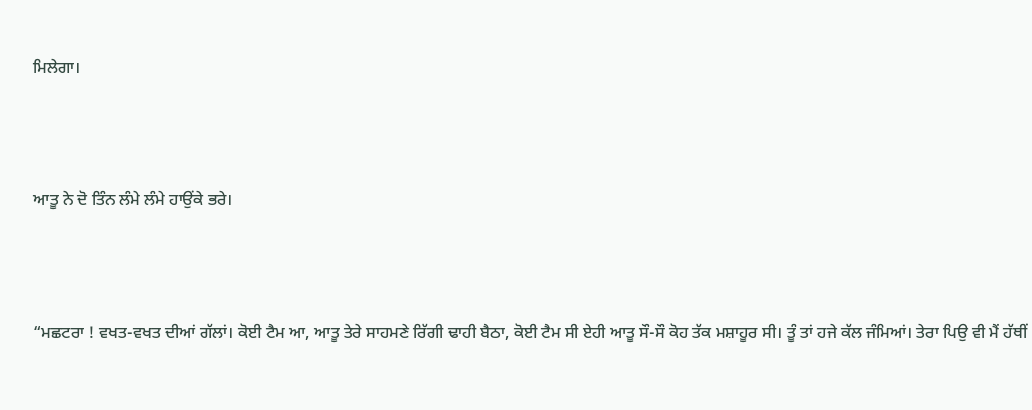ਮਿਲੇਗਾ।



ਆਤੂ ਨੇ ਦੋ ਤਿੰਨ ਲੰਮੇ ਲੰਮੇ ਹਾਉਂਕੇ ਭਰੇ।



“ਮਛਟਰਾ ! ਵਖਤ-ਵਖਤ ਦੀਆਂ ਗੱਲਾਂ। ਕੋਈ ਟੈਮ ਆ, ਆਤੂ ਤੇਰੇ ਸਾਹਮਣੇ ਰਿੱਗੀ ਢਾਹੀ ਬੈਠਾ, ਕੋਈ ਟੈਮ ਸੀ ਏਹੀ ਆਤੂ ਸੌ-ਸੌ ਕੋਹ ਤੱਕ ਮਸ਼ਾਹੂਰ ਸੀ। ਤੂੰ ਤਾਂ ਹਜੇ ਕੱਲ ਜੰਮਿਆਂ। ਤੇਰਾ ਪਿਉ ਵੀ ਮੈਂ ਹੱਥੀਂ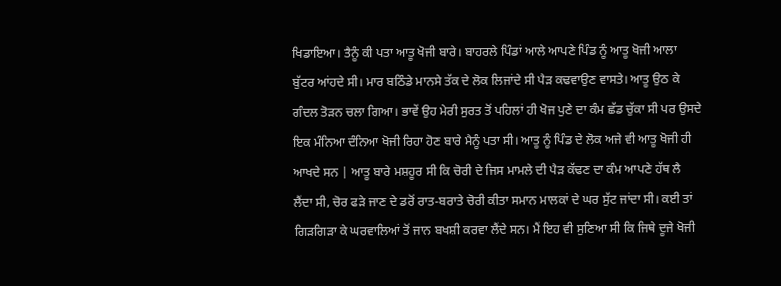ਖਿਡਾਇਆ। ਤੈਨੂੰ ਕੀ ਪਤਾ ਆਤੂ ਖੋਜੀ ਬਾਰੇ। ਬਾਹਰਲੇ ਪਿੰਡਾਂ ਆਲੇ ਆਪਣੇ ਪਿੰਡ ਨੂੰ ਆਤੂ ਖੋਜੀ ਆਲਾ ਬੁੱਟਰ ਆਂਹਦੇ ਸੀ। ਮਾਰ ਬਠਿੰਡੇ ਮਾਨਸੇ ਤੱਕ ਦੇ ਲੋਕ ਲਿਜਾਂਦੇ ਸੀ ਪੈੜ ਕਢਵਾਉਣ ਵਾਸਤੇ। ਆਤੂ ਉਠ ਕੇ ਗੰਦਲ ਤੋੜਨ ਚਲਾ ਗਿਆ। ਭਾਵੇਂ ਉਹ ਮੇਰੀ ਸੁਰਤ ਤੋਂ ਪਹਿਲਾਂ ਹੀ ਖੋਜ ਪੁਣੇ ਦਾ ਕੰਮ ਛੱਡ ਚੁੱਕਾ ਸੀ ਪਰ ਉਸਦੇ ਇਕ ਮੰਨਿਆ ਦੰਨਿਆ ਖੋਜੀ ਰਿਹਾ ਹੋਣ ਬਾਰੇ ਮੈਨੂੰ ਪਤਾ ਸੀ। ਆਤੂ ਨੂੰ ਪਿੰਡ ਦੇ ਲੋਕ ਅਜੇ ਵੀ ਆਤੂ ਖੋਜੀ ਹੀ ਆਖਦੇ ਸਨ | ਆਤੂ ਬਾਰੇ ਮਸ਼ਹੂਰ ਸੀ ਕਿ ਚੋਰੀ ਦੇ ਜਿਸ ਮਾਮਲੇ ਦੀ ਪੈੜ ਕੱਢਣ ਦਾ ਕੰਮ ਆਪਣੇ ਹੱਥ ਲੈ ਲੈਂਦਾ ਸੀ, ਚੋਰ ਫੜੇ ਜਾਣ ਦੇ ਡਰੋਂ ਰਾਤ-ਬਰਾਤੇ ਚੋਰੀ ਕੀਤਾ ਸਮਾਨ ਮਾਲਕਾਂ ਦੇ ਘਰ ਸੁੱਟ ਜਾਂਦਾ ਸੀ। ਕਈ ਤਾਂ ਗਿੜਗਿੜਾ ਕੇ ਘਰਵਾਲਿਆਂ ਤੋਂ ਜਾਨ ਬਖਸ਼ੀ ਕਰਵਾ ਲੈਂਦੇ ਸਨ। ਮੈਂ ਇਹ ਵੀ ਸੁਣਿਆ ਸੀ ਕਿ ਜਿਥੇ ਦੂਜੇ ਖੋਜੀ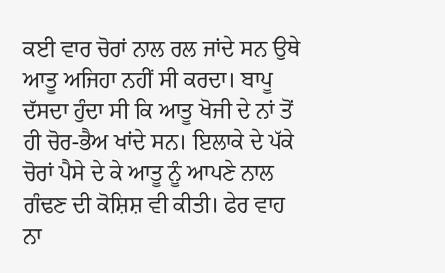ਕਈ ਵਾਰ ਚੋਰਾਂ ਨਾਲ ਰਲ ਜਾਂਦੇ ਸਨ ਉਥੇ ਆਤੂ ਅਜਿਹਾ ਨਹੀਂ ਸੀ ਕਰਦਾ। ਬਾਪੂ ਦੱਸਦਾ ਹੁੰਦਾ ਸੀ ਕਿ ਆਤੂ ਖੋਜੀ ਦੇ ਨਾਂ ਤੋਂ ਹੀ ਚੋਰ-ਭੈਅ ਖਾਂਦੇ ਸਨ। ਇਲਾਕੇ ਦੇ ਪੱਕੇ ਚੋਰਾਂ ਪੈਸੇ ਦੇ ਕੇ ਆਤੂ ਨੂੰ ਆਪਣੇ ਨਾਲ ਗੰਢਣ ਦੀ ਕੋਸ਼ਿਸ਼ ਵੀ ਕੀਤੀ। ਫੇਰ ਵਾਹ ਨਾ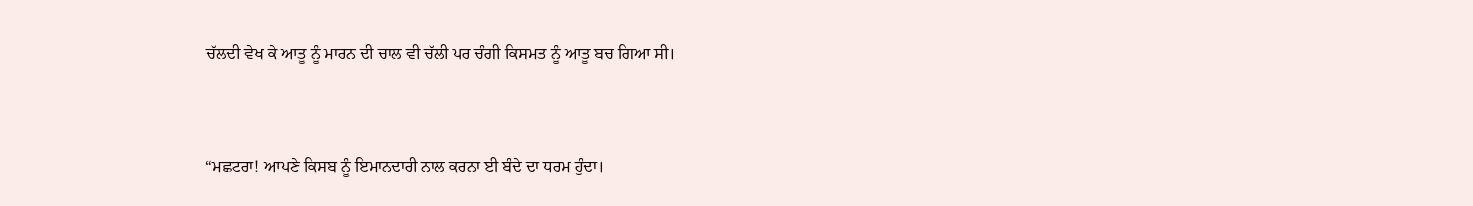ਚੱਲਦੀ ਵੇਖ ਕੇ ਆਤੂ ਨੂੰ ਮਾਰਨ ਦੀ ਚਾਲ ਵੀ ਚੱਲੀ ਪਰ ਚੰਗੀ ਕਿਸਮਤ ਨੂੰ ਆਤੂ ਬਚ ਗਿਆ ਸੀ।



“ਮਛਟਰਾ! ਆਪਣੇ ਕਿਸਬ ਨੂੰ ਇਮਾਨਦਾਰੀ ਨਾਲ ਕਰਨਾ ਈ ਬੰਦੇ ਦਾ ਧਰਮ ਹੁੰਦਾ।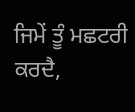ਜਿਮੇਂ ਤੂੰ ਮਛਟਰੀ ਕਰਦੈ,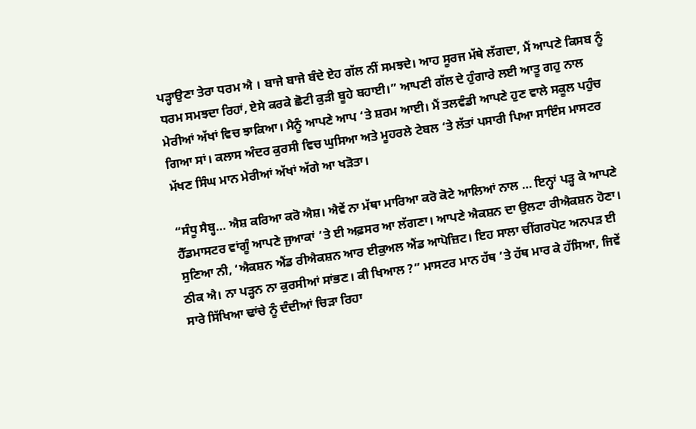ਪੜ੍ਹਾਉਣਾ ਤੇਰਾ ਧਰਮ ਐ । ਬਾਜੇ ਬਾਜੇ ਬੰਦੇ ਏਹ ਗੱਲ ਨੀਂ ਸਮਝਦੇ। ਆਹ ਸੂਰਜ ਮੱਥੇ ਲੱਗਦਾ, ਮੈਂ ਆਪਣੇ ਕਿਸਬ ਨੂੰ ਧਰਮ ਸਮਝਦਾ ਰਿਹਾਂ, ਏਸੇ ਕਰਕੇ ਛੋਟੀ ਕੁੜੀ ਬੂਹੇ ਬਹਾਈ।” ਆਪਣੀ ਗੱਲ ਦੇ ਹੁੰਗਾਰੇ ਲਈ ਆਤੂ ਗਹੁ ਨਾਲ ਮੇਰੀਆਂ ਅੱਖਾਂ ਵਿਚ ਝਾਕਿਆ। ਮੈਨੂੰ ਆਪਣੇ ਆਪ ‘ਤੇ ਸ਼ਰਮ ਆਈ। ਮੈਂ ਤਲਵੰਡੀ ਆਪਣੇ ਹੁਣ ਵਾਲੇ ਸਕੂਲ ਪਹੁੰਚ ਗਿਆ ਸਾਂ। ਕਲਾਸ ਅੰਦਰ ਕੁਰਸੀ ਵਿਚ ਘੁਸਿਆ ਅਤੇ ਮੂਹਰਲੇ ਟੇਬਲ ‘ਤੇ ਲੱਤਾਂ ਪਸਾਰੀ ਪਿਆ ਸਾਇੰਸ ਮਾਸਟਰ ਮੱਖਣ ਸਿੰਘ ਮਾਨ ਮੇਰੀਆਂ ਅੱਖਾਂ ਅੱਗੇ ਆ ਖੜੋਤਾ।

“ਸੰਧੂ ਸੈਬ੍ਹ… ਐਸ਼ ਕਰਿਆ ਕਰੋ ਐਸ਼। ਐਵੇਂ ਨਾ ਮੱਥਾ ਮਾਰਿਆ ਕਰੋ ਕੋਟੇ ਆਲਿਆਂ ਨਾਲ … ਇਨ੍ਹਾਂ ਪੜ੍ਹ ਕੇ ਆਪਣੇ ਹੈੱਡਮਾਸਟਰ ਵਾਂਗੂੰ ਆਪਣੇ ਜੁਆਕਾਂ ’ਤੇ ਈ ਅਫ਼ਸਰ ਆ ਲੱਗਣਾ। ਆਪਣੇ ਐਕਸ਼ਨ ਦਾ ਉਲਟਾ ਰੀਐਕਸ਼ਨ ਹੋਣਾ। ਸੁਣਿਆ ਨੀ, ‘ਐਕਸ਼ਨ ਐਂਡ ਰੀਐਕਸ਼ਨ ਆਰ ਈਕੁਅਲ ਐਂਡ ਆਪੋਜ਼ਿਟ। ਇਹ ਸਾਲਾ ਚੀਂਗਰਪੋਟ ਅਨਪੜ ਈ ਠੀਕ ਐ। ਨਾ ਪੜ੍ਹਨ ਨਾ ਕੁਰਸੀਆਂ ਸਾਂਭਣ। ਕੀ ਖਿਆਲ ?” ਮਾਸਟਰ ਮਾਨ ਹੱਥ ’ਤੇ ਹੱਥ ਮਾਰ ਕੇ ਹੱਸਿਆ, ਜਿਵੇਂ ਸਾਰੇ ਸਿੱਖਿਆ ਢਾਂਚੇ ਨੂੰ ਦੰਦੀਆਂ ਚਿੜਾ ਰਿਹਾ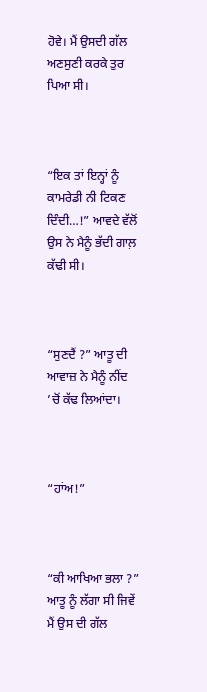ਹੋਵੇ। ਮੈਂ ਉਸਦੀ ਗੱਲ ਅਣਸੁਣੀ ਕਰਕੇ ਤੁਰ ਪਿਆ ਸੀ।



“ਇਕ ਤਾਂ ਇਨ੍ਹਾਂ ਨੂੰ ਕਾਮਰੇਡੀ ਨੀ ਟਿਕਣ ਦਿੰਦੀ…!” ਆਵਦੇ ਵੱਲੋਂ ਉਸ ਨੇ ਮੈਨੂੰ ਭੱਦੀ ਗਾਲ਼ ਕੱਢੀ ਸੀ।



“ਸੁਣਦੈਂ ?” ਆਤੂ ਦੀ ਆਵਾਜ਼ ਨੇ ਮੈਨੂੰ ਨੀਂਦ ’ਚੋਂ ਕੱਢ ਲਿਆਂਦਾ।



“ਹਾਂਅ!”



“ਕੀ ਆਖਿਆ ਭਲਾ ?” ਆਤੂ ਨੂੰ ਲੱਗਾ ਸੀ ਜਿਵੇਂ ਮੈਂ ਉਸ ਦੀ ਗੱਲ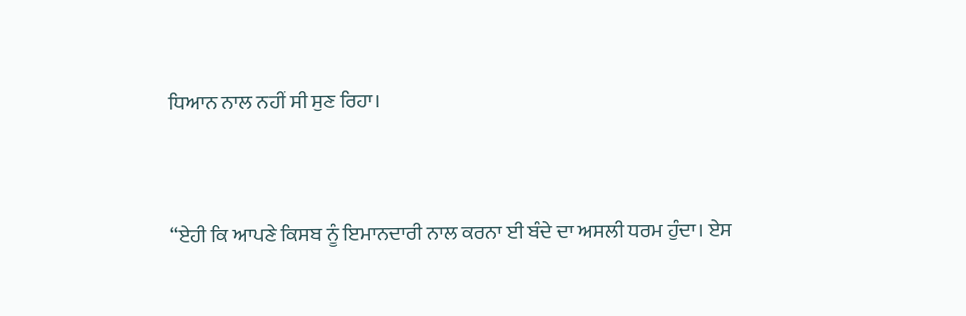ਧਿਆਨ ਨਾਲ ਨਹੀਂ ਸੀ ਸੁਣ ਰਿਹਾ।



“ਏਹੀ ਕਿ ਆਪਣੇ ਕਿਸਬ ਨੂੰ ਇਮਾਨਦਾਰੀ ਨਾਲ ਕਰਨਾ ਈ ਬੰਦੇ ਦਾ ਅਸਲੀ ਧਰਮ ਹੁੰਦਾ। ਏਸ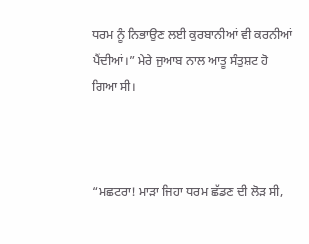ਧਰਮ ਨੂੰ ਨਿਭਾਉਣ ਲਈ ਕੁਰਬਾਨੀਆਂ ਵੀ ਕਰਨੀਆਂ ਪੈਂਦੀਆਂ।” ਮੇਰੇ ਜੁਆਬ ਨਾਲ ਆਤੂ ਸੰਤੁਸ਼ਟ ਹੋ ਗਿਆ ਸੀ।



“ਮਛਟਰਾ! ਮਾੜਾ ਜਿਹਾ ਧਰਮ ਛੱਡਣ ਦੀ ਲੋੜ ਸੀ,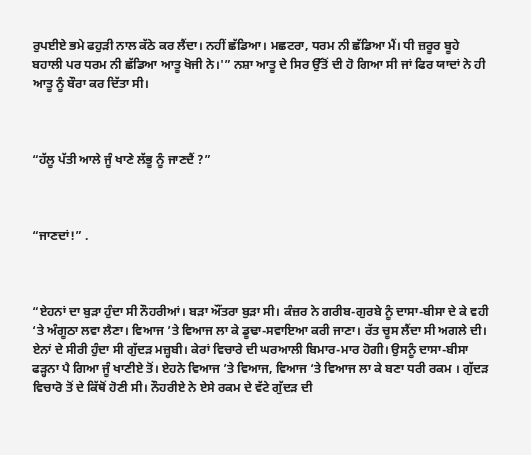ਰੁਪਈਏ ਭਮੇ ਫਹੁੜੀ ਨਾਲ ਕੱਠੇ ਕਰ ਲੈਂਦਾ। ਨਹੀਂ ਛੱਡਿਆ। ਮਛਟਰਾ, ਧਰਮ ਨੀ ਛੱਡਿਆ ਮੈਂ। ਧੀ ਜ਼ਰੂਰ ਬੂਹੇ ਬਹਾਲੀ ਪਰ ਧਰਮ ਨੀ ਛੱਡਿਆ ਆਤੂ ਖੋਜੀ ਨੇ।'” ਨਸ਼ਾ ਆਤੂ ਦੇ ਸਿਰ ਉੱਤੋਂ ਦੀ ਹੋ ਗਿਆ ਸੀ ਜਾਂ ਫਿਰ ਯਾਦਾਂ ਨੇ ਹੀ ਆਤੂ ਨੂੰ ਬੌਰਾ ਕਰ ਦਿੱਤਾ ਸੀ।



“ਹੱਲੂ ਪੱਤੀ ਆਲੇ ਜੂੰ ਖਾਣੇ ਲੱਭੂ ਨੂੰ ਜਾਣਦੈਂ ?”



“ਜਾਣਦਾਂ!” .



“ਏਹਨਾਂ ਦਾ ਬੁੜਾ ਹੁੰਦਾ ਸੀ ਨੌਹਰੀਆਂ। ਬੜਾ ਔਂਤਰਾ ਬੁੜਾ ਸੀ। ਕੰਜ਼ਰ ਨੇ ਗਰੀਬ-ਗੁਰਬੇ ਨੂੰ ਦਾਸਾ-ਬੀਸਾ ਦੇ ਕੇ ਵਹੀ ‘ਤੇ ਅੰਗੂਠਾ ਲਵਾ ਲੈਣਾ। ਵਿਆਜ ’ਤੇ ਵਿਆਜ ਲਾ ਕੇ ਡੂਢਾ-ਸਵਾਇਆ ਕਰੀ ਜਾਣਾ। ਰੱਤ ਚੂਸ ਲੈਂਦਾ ਸੀ ਅਗਲੇ ਦੀ। ਏਨਾਂ ਦੇ ਸੀਰੀ ਹੁੰਦਾ ਸੀ ਗੁੱਦੜ ਮਜ਼੍ਹਬੀ। ਕੇਰਾਂ ਵਿਚਾਰੇ ਦੀ ਘਰਆਲੀ ਬਿਮਾਰ-ਮਾਰ ਹੋਗੀ। ਉਸਨੂੰ ਦਾਸਾ-ਬੀਸਾ ਫੜ੍ਹਨਾ ਪੈ ਗਿਆ ਜੂੰ ਖਾਣੀਏ ਤੋਂ। ਏਹਨੇ ਵਿਆਜ ’ਤੇ ਵਿਆਜ, ਵਿਆਜ ‘ਤੇ ਵਿਆਜ ਲਾ ਕੇ ਬਣਾ ਧਰੀ ਰਕਮ । ਗੁੱਦੜ ਵਿਚਾਰੋ ਤੋਂ ਦੇ ਕਿੱਥੋਂ ਹੋਣੀ ਸੀ। ਨੌਹਰੀਏ ਨੇ ਏਸੇ ਰਕਮ ਦੇ ਵੱਟੇ ਗੁੱਦੜ ਦੀ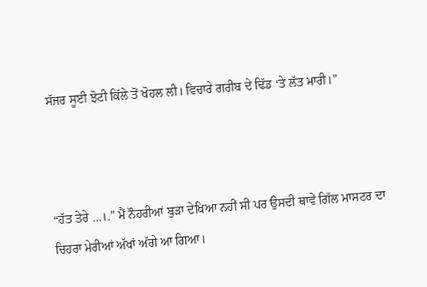ਸੱਜਰ ਸੂਈ ਝੋਟੀ ਕਿੱਲੇ ਤੋਂ ਖੋਹਲ ਲੀ। ਵਿਚਾਰੇ ਗਰੀਬ ਦੇ ਢਿੱਡ ‘ਤੇ ਲੱਤ ਮਾਰੀ।”



“ਹੱਤ ਤੇਰੇ …।.” ਮੈਂ ਨੌਹਰੀਆਂ ਬੁੜਾ ਦੇਖਿਆ ਨਹੀਂ ਸੀ ਪਰ ਉਸਦੀ ਥਾਵੇਂ ਗਿੱਲ ਮਾਸਟਰ ਦਾ ਚਿਹਰਾ ਮੇਰੀਆਂ ਅੱਖਾਂ ਅੱਗੇ ਆ ਗਿਆ।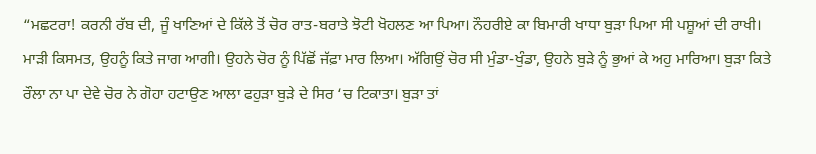“ਮਛਟਰਾ! ਕਰਨੀ ਰੱਬ ਦੀ, ਜੂੰ ਖਾਣਿਆਂ ਦੇ ਕਿੱਲੇ ਤੋਂ ਚੋਰ ਰਾਤ-ਬਰਾਤੇ ਝੋਟੀ ਖੋਹਲਣ ਆ ਪਿਆ। ਨੌਹਰੀਏ ਕਾ ਬਿਮਾਰੀ ਖਾਧਾ ਬੁੜਾ ਪਿਆ ਸੀ ਪਸ਼ੂਆਂ ਦੀ ਰਾਖੀ। ਮਾੜੀ ਕਿਸਮਤ, ਉਹਨੂੰ ਕਿਤੇ ਜਾਗ ਆਗੀ। ਉਹਨੇ ਚੋਰ ਨੂੰ ਪਿੱਛੋਂ ਜੱਫ਼ਾ ਮਾਰ ਲਿਆ। ਅੱਗਿਉਂ ਚੋਰ ਸੀ ਮੁੰਡਾ-ਖੁੰਡਾ, ਉਹਨੇ ਬੁੜੇ ਨੂੰ ਭੁਆਂ ਕੇ ਅਹੁ ਮਾਰਿਆ। ਬੁੜਾ ਕਿਤੇ ਰੌਲਾ ਨਾ ਪਾ ਦੇਵੇ ਚੋਰ ਨੇ ਗੋਹਾ ਹਟਾਉਣ ਆਲਾ ਫਹੁੜਾ ਬੁੜੇ ਦੇ ਸਿਰ ‘ਚ ਟਿਕਾਤਾ। ਬੁੜਾ ਤਾਂ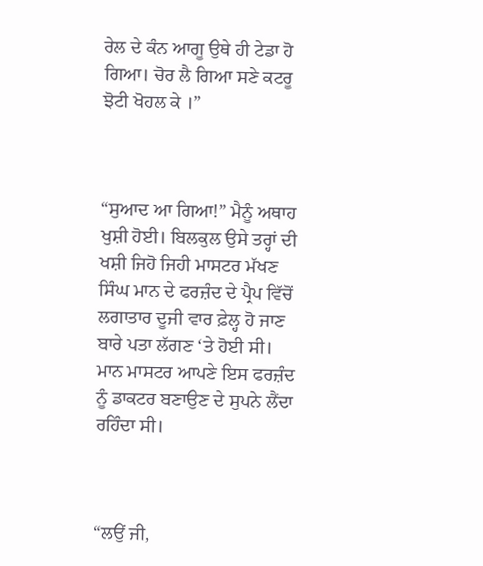ਰੇਲ ਦੇ ਕੰਨ ਆਗੂ ਉਥੇ ਹੀ ਟੇਡਾ ਹੋ ਗਿਆ। ਚੋਰ ਲੈ ਗਿਆ ਸਣੇ ਕਟਰੂ ਝੋਟੀ ਖੋਹਲ ਕੇ ।”



“ਸੁਆਦ ਆ ਗਿਆ!” ਮੈਨੂੰ ਅਥਾਹ ਖੁਸ਼ੀ ਹੋਈ। ਬਿਲਕੁਲ ਉਸੇ ਤਰ੍ਹਾਂ ਦੀ ਖਸ਼ੀ ਜਿਹੋ ਜਿਹੀ ਮਾਸਟਰ ਮੱਖਣ ਸਿੰਘ ਮਾਨ ਦੇ ਫਰਜ਼ੰਦ ਦੇ ਪ੍ਰੈਪ ਵਿੱਚੋਂ ਲਗਾਤਾਰ ਦੂਜੀ ਵਾਰ ਫ਼ੇਲ੍ਹ ਹੋ ਜਾਣ ਬਾਰੇ ਪਤਾ ਲੱਗਣ ‘ਤੇ ਹੋਈ ਸੀ। ਮਾਨ ਮਾਸਟਰ ਆਪਣੇ ਇਸ ਫਰਜ਼ੰਦ ਨੂੰ ਡਾਕਟਰ ਬਣਾਉਣ ਦੇ ਸੁਪਨੇ ਲੈਂਦਾ ਰਹਿੰਦਾ ਸੀ।



“ਲਉਂ ਜੀ,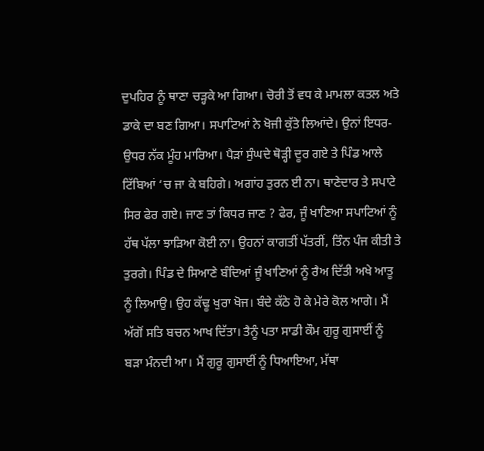ਦੁਪਹਿਰ ਨੂੰ ਥਾਣਾ ਚੜ੍ਹਕੇ ਆ ਗਿਆ। ਚੋਰੀ ਤੋਂ ਵਧ ਕੇ ਮਾਮਲਾ ਕਤਲ ਅਤੇ ਡਾਕੇ ਦਾ ਬਣ ਗਿਆ। ਸਪਾਟਿਆਂ ਨੇ ਖੋਜੀ ਕੁੱਤੇ ਲਿਆਂਦੇ। ਉਨਾਂ ਇਧਰ-ਉਧਰ ਨੱਕ ਮੂੰਹ ਮਾਰਿਆ। ਪੈੜਾਂ ਸੁੰਘਦੇ ਥੋੜ੍ਹੀ ਦੂਰ ਗਏ ਤੇ ਪਿੰਡ ਆਲੇ ਟਿੱਬਿਆਂ ‘ਚ ਜਾ ਕੇ ਬਹਿਗੇ। ਅਗਾਂਹ ਤੁਰਨ ਈ ਨਾ। ਥਾਣੇਦਾਰ ਤੇ ਸਪਾਟੇ ਸਿਰ ਫੇਰ ਗਏ। ਜਾਣ ਤਾਂ ਕਿਧਰ ਜਾਣ ? ਫੇਰ, ਜੂੰ ਖਾਣਿਆ ਸਪਾਟਿਆਂ ਨੂੰ ਹੱਥ ਪੱਲਾ ਝਾੜਿਆ ਕੋਈ ਨਾ। ਉਹਨਾਂ ਕਾਗਤੀਂ ਪੱਤਰੀਂ, ਤਿੰਨ ਪੰਜ ਕੀਤੀ ਤੇ ਤੁਰਗੇ। ਪਿੰਡ ਦੇ ਸਿਆਣੇ ਬੰਦਿਆਂ ਜੂੰ ਖਾਣਿਆਂ ਨੂੰ ਰੈਅ ਦਿੱਤੀ ਅਖੇ ਆਤੂ ਨੂੰ ਲਿਆਉ। ਉਹ ਕੱਢੂ ਖੁਰਾ ਖੋਜ। ਬੰਦੇ ਕੱਠੇ ਹੋ ਕੇ ਮੇਰੇ ਕੋਲ ਆਗੇ। ਮੈਂ ਅੱਗੋਂ ਸਤਿ ਬਚਨ ਆਖ ਦਿੱਤਾ। ਤੈਨੂੰ ਪਤਾ ਸਾਡੀ ਕੌਮ ਗੁਰੂ ਗੁਸਾਈਂ ਨੂੰ ਬੜਾ ਮੰਨਦੀ ਆ। ਮੈਂ ਗੁਰੂ ਗੁਸਾਈਂ ਨੂੰ ਧਿਆਇਆ, ਮੱਥਾ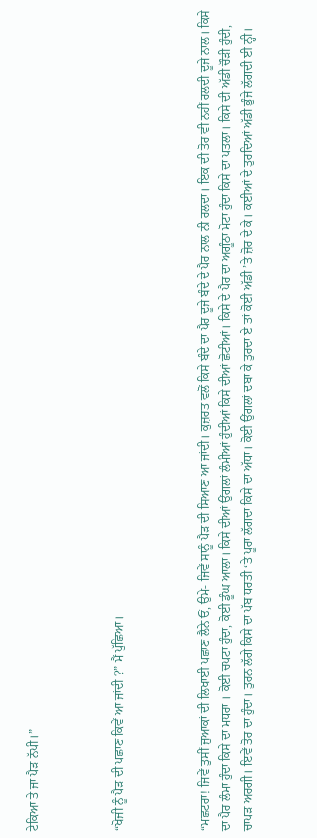ਟੇਕਿਆ ਤੇ ਜਾ ਪੈੜ ਨੱਪੀ।”



“ਖੋਜੀ ਨੂੰ ਪੈੜ ਦੀ ਪਛਾਣ ਕਿਵੇਂ ਆ ਜਾਂਦੀ ?” ਮੈਂ ਪੁੱਛਿਆ।



“ਮਛਟਰਾ! ਜਿਵੇਂ ਤੁਸੀਂ ਜੁਆਕਾਂ ਦੀ ਲਿਖਾਈ ਪਛਾਣ ਲੈਨੇ ਓਂ, ਉਮੇ- ਜਿਵੇਂ ਸਾਨੂੰ ਪੈੜ ਦੀ ਸਿਆਣ ਆ ਜਾਂਦੀ। ਕੁਜ਼ਰਤ ਵਲੋਂ ਕਿਸੇ ਬੰਦੇ ਦਾ ਪੈਰ ਦੂਜੇ ਬੰਦੇ ਦੇ ਪੈਰ ਨਾਲ ਨੀ ਰਲਦਾ। ਇਕ ਦੀ ਤੋਰ ਵੀ ਨਹੀਂ ਰਲਦੀ ਦੂਜੇ ਨਾਲ। ਕਿਸੇ ਦਾ ਪੈਰ ਲੰਮਾ ਹੁੰਦਾ ਕਿਸੇ ਦਾ ਮਧਰਾ । ਕੋਈ ਚਪਟਾ ਹੁੰਦਾ, ਕੋਈ ਡੂੰਘ ਆਲਾ। ਕਿਸੇ ਦੀਆਂ ਉਂਗਲਾਂ ਲੰਮੀਆਂ ਹੁੰਦੀਆਂ ਕਿਸੇ ਦੀਆਂ ਛੋਟੀਆਂ। ਕਿਸੇ ਦੇ ਪੈਰ ਦਾ ਅਗੂੰਠਾ ਮੋਟਾ ਹੁੰਦਾ ਕਿਸੇ ਦਾ ਪਤਲਾ। ਕਿਸੇ ਦੀ ਅੱਡੀ ਚੌੜੀ ਹੁੰਦੀ, ਚਾਪੜ ਅਰਗੀ। ਇਵੇਂ ਤੋਰ ਦਾ ਹੁੰਦਾ। ਤੁਰਨ ਲੱਗੇ ਕਿਸੇ ਦਾ ਪੱਬ ਧਰਤੀ ‘ਤੇ ਪੂਰਾ ਲੱਗਦਾ ਕਿਸੇ ਦਾ ਅੱਧਾ। ਕੋਈ ਉਂਗਲਾਂ ਦਬਾ ਕੇ ਤੁਰਦਾ ਏ ਤਾਂ ਕੋਈ ਅੱਡੀ ’ਤੇ ਜ਼ੋਰ ਦੇ ਕੇ। ਕਈਆਂ ਦੇ ਤੁਰਦਿਆਂ ਅੱਡੀ ਭੁੰਜੇ ਲੱਗਦੀ ਈ ਨ੍ਹੀ।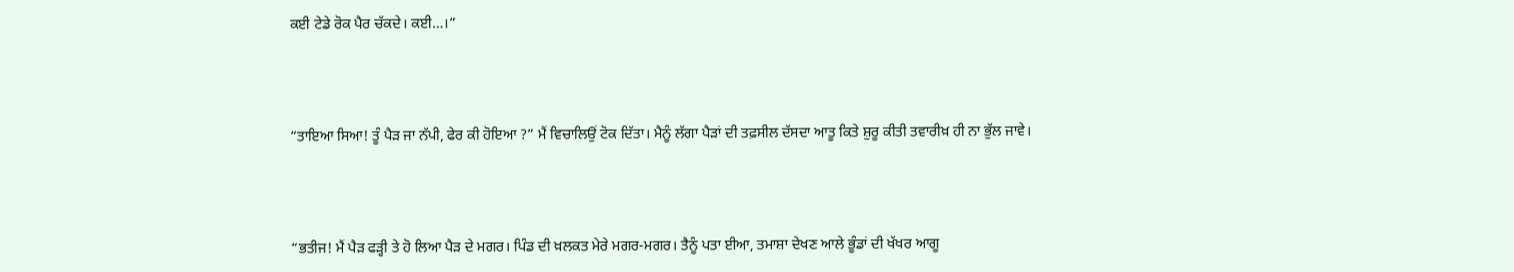ਕਈ ਟੇਡੇ ਰੋਕ ਪੈਰ ਚੱਕਦੇ। ਕਈ…।”



“ਤਾਇਆ ਸਿਆ! ਤੂੰ ਪੈੜ ਜਾ ਨੱਪੀ, ਫੇਰ ਕੀ ਹੋਇਆ ?” ਮੈਂ ਵਿਚਾਲਿਉਂ ਟੋਕ ਦਿੱਤਾ। ਮੈਨੂੰ ਲੱਗਾ ਪੈੜਾਂ ਦੀ ਤਫ਼ਸੀਲ ਦੱਸਦਾ ਆਤੂ ਕਿਤੇ ਸ਼ੁਰੂ ਕੀਤੀ ਤਵਾਰੀਖ਼ ਹੀ ਨਾ ਭੁੱਲ ਜਾਵੇ।



“ਭਤੀਜ! ਮੈਂ ਪੈੜ ਫੜ੍ਹੀ ਤੇ ਹੋ ਲਿਆ ਪੈੜ ਦੇ ਮਗਰ। ਪਿੰਡ ਦੀ ਖ਼ਲਕਤ ਮੇਰੇ ਮਗਰ-ਮਗਰ। ਤੈਨੂੰ ਪਤਾ ਈਆ, ਤਮਾਸ਼ਾ ਦੇਖਣ ਆਲੇ ਭੂੰਡਾਂ ਦੀ ਖੱਖਰ ਆਗੂ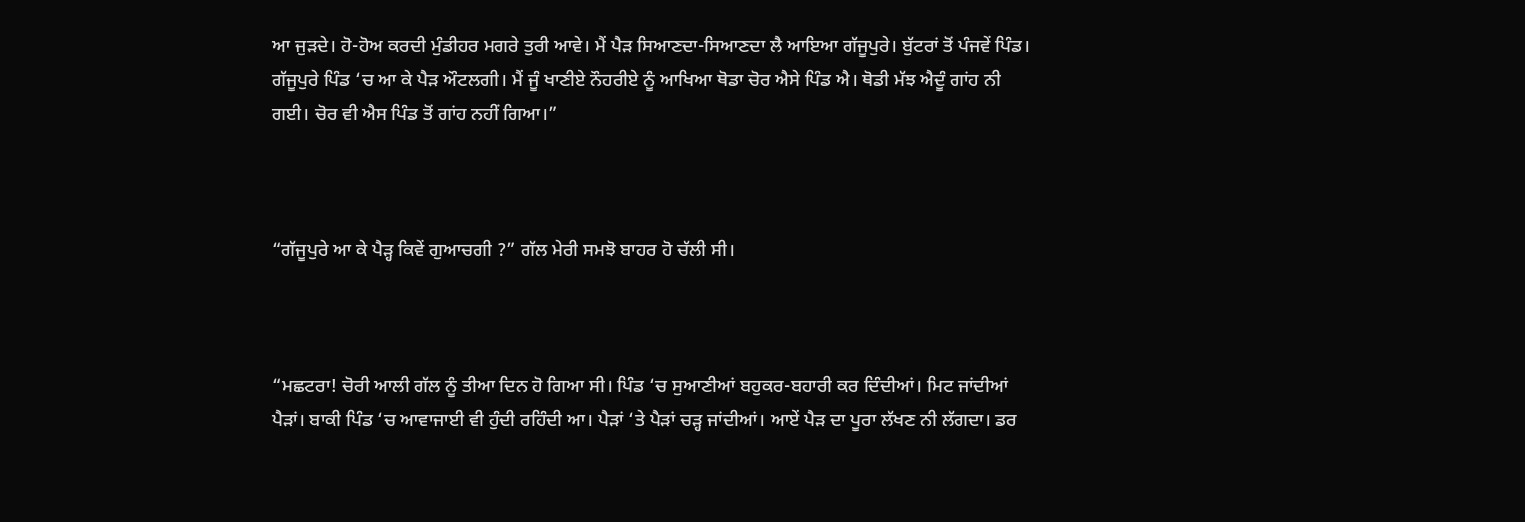ਆ ਜੁੜਦੇ। ਹੋ-ਹੋਅ ਕਰਦੀ ਮੁੰਡੀਹਰ ਮਗਰੇ ਤੁਰੀ ਆਵੇ। ਮੈਂ ਪੈੜ ਸਿਆਣਦਾ-ਸਿਆਣਦਾ ਲੈ ਆਇਆ ਗੱਜੂਪੁਰੇ। ਬੁੱਟਰਾਂ ਤੋਂ ਪੰਜਵੇਂ ਪਿੰਡ। ਗੱਜੂਪੁਰੇ ਪਿੰਡ ‘ਚ ਆ ਕੇ ਪੈੜ ਔਟਲਗੀ। ਮੈਂ ਜੂੰ ਖਾਣੀਏ ਨੌਹਰੀਏ ਨੂੰ ਆਖਿਆ ਥੋਡਾ ਚੋਰ ਐਸੇ ਪਿੰਡ ਐ। ਥੋਡੀ ਮੱਝ ਐਦੂੰ ਗਾਂਹ ਨੀ ਗਈ। ਚੋਰ ਵੀ ਐਸ ਪਿੰਡ ਤੋਂ ਗਾਂਹ ਨਹੀਂ ਗਿਆ।”



“ਗੱਜੂਪੁਰੇ ਆ ਕੇ ਪੈੜ੍ਹ ਕਿਵੇਂ ਗੁਆਚਗੀ ?” ਗੱਲ ਮੇਰੀ ਸਮਝੋ ਬਾਹਰ ਹੋ ਚੱਲੀ ਸੀ।



“ਮਛਟਰਾ! ਚੋਰੀ ਆਲੀ ਗੱਲ ਨੂੰ ਤੀਆ ਦਿਨ ਹੋ ਗਿਆ ਸੀ। ਪਿੰਡ ‘ਚ ਸੁਆਣੀਆਂ ਬਹੁਕਰ-ਬਹਾਰੀ ਕਰ ਦਿੰਦੀਆਂ। ਮਿਟ ਜਾਂਦੀਆਂ ਪੈੜਾਂ। ਬਾਕੀ ਪਿੰਡ ‘ਚ ਆਵਾਜਾਈ ਵੀ ਹੁੰਦੀ ਰਹਿੰਦੀ ਆ। ਪੈੜਾਂ ‘ਤੇ ਪੈੜਾਂ ਚੜ੍ਹ ਜਾਂਦੀਆਂ। ਆਏਂ ਪੈੜ ਦਾ ਪੂਰਾ ਲੱਖਣ ਨੀ ਲੱਗਦਾ। ਡਰ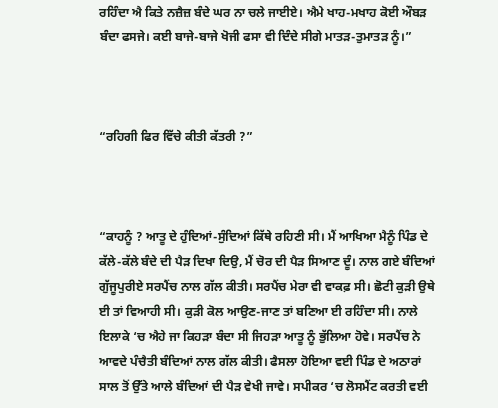ਰਹਿੰਦਾ ਐ ਕਿਤੇ ਨਜ਼ੈਜ਼ ਬੰਦੇ ਘਰ ਨਾ ਚਲੇ ਜਾਈਏ। ਐਮੇ ਖਾਹ-ਮਖਾਹ ਕੋਈ ਔਬੜ ਬੰਦਾ ਫਸਜੇ। ਕਈ ਬਾਜੇ-ਬਾਜੇ ਖੋਜੀ ਫਸਾ ਵੀ ਦਿੰਦੇ ਸੀਗੇ ਮਾਤੜ-ਤੁਮਾਤੜ ਨੂੰ।”



“ਰਹਿਗੀ ਫਿਰ ਵਿੱਚੇ ਕੀਤੀ ਕੱਤਰੀ ?”



“ਕਾਹਨੂੰ ? ਆਤੂ ਦੇ ਹੁੰਦਿਆਂ-ਸੁੰਦਿਆਂ ਕਿੱਥੇ ਰਹਿਣੀ ਸੀ। ਮੈਂ ਆਖਿਆ ਮੈਨੂੰ ਪਿੰਡ ਦੇ ਕੱਲੇ-ਕੱਲੇ ਬੰਦੇ ਦੀ ਪੈੜ ਦਿਖਾ ਦਿਉ, ਮੈਂ ਚੋਰ ਦੀ ਪੈੜ ਸਿਆਣ ਦੂੰ। ਨਾਲ ਗਏ ਬੰਦਿਆਂ ਗੁੱਜੂਪੁਰੀਏ ਸਰਪੈਂਚ ਨਾਲ ਗੱਲ ਕੀਤੀ। ਸਰਪੈਂਚ ਮੇਰਾ ਵੀ ਵਾਕਫ਼ ਸੀ। ਛੋਟੀ ਕੁੜੀ ਉਥੇ ਈ ਤਾਂ ਵਿਆਹੀ ਸੀ। ਕੁੜੀ ਕੋਲ ਆਉਣ-ਜਾਣ ਤਾਂ ਬਣਿਆ ਈ ਰਹਿੰਦਾ ਸੀ। ਨਾਲੇ ਇਲਾਕੇ ‘ਚ ਐਹੇ ਜਾ ਕਿਹੜਾ ਬੰਦਾ ਸੀ ਜਿਹੜਾ ਆਤੂ ਨੂੰ ਭੁੱਲਿਆ ਹੋਵੇ। ਸਰਪੈਂਚ ਨੇ ਆਵਦੇ ਪੰਚੈਤੀ ਬੰਦਿਆਂ ਨਾਲ ਗੱਲ ਕੀਤੀ। ਫੈਸਲਾ ਹੋਇਆ ਵਈ ਪਿੰਡ ਦੇ ਅਠਾਰਾਂ ਸਾਲ ਤੋਂ ਉੱਤੇ ਆਲੇ ਬੰਦਿਆਂ ਦੀ ਪੈੜ ਵੇਖੀ ਜਾਵੇ। ਸਪੀਕਰ ‘ਚ ਲੋਸਮੈਂਟ ਕਰਤੀ ਵਈ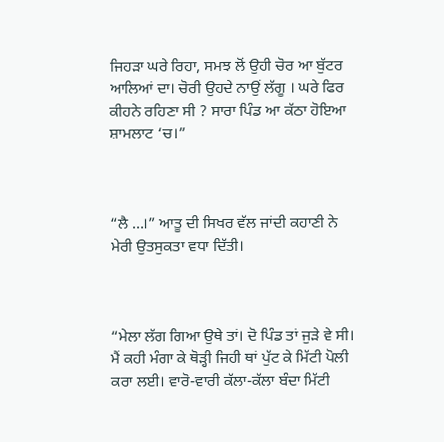ਜਿਹੜਾ ਘਰੇ ਰਿਹਾ, ਸਮਝ ਲੋਂ ਉਹੀ ਚੋਰ ਆ ਬੁੱਟਰ ਆਲਿਆਂ ਦਾ। ਚੋਰੀ ਉਹਦੇ ਨਾਉਂ ਲੱਗੂ । ਘਰੇ ਫਿਰ ਕੀਹਨੇ ਰਹਿਣਾ ਸੀ ? ਸਾਰਾ ਪਿੰਡ ਆ ਕੱਠਾ ਹੋਇਆ ਸ਼ਾਮਲਾਟ ‘ਚ।”



“ਲੈ …।” ਆਤੂ ਦੀ ਸਿਖਰ ਵੱਲ ਜਾਂਦੀ ਕਹਾਣੀ ਨੇ ਮੇਰੀ ਉਤਸੁਕਤਾ ਵਧਾ ਦਿੱਤੀ।



“ਮੇਲਾ ਲੱਗ ਗਿਆ ਉਥੇ ਤਾਂ। ਦੋ ਪਿੰਡ ਤਾਂ ਜੁੜੇ ਵੇ ਸੀ। ਮੈਂ ਕਹੀ ਮੰਗਾ ਕੇ ਥੋੜ੍ਹੀ ਜਿਹੀ ਥਾਂ ਪੁੱਟ ਕੇ ਮਿੱਟੀ ਪੋਲੀ ਕਰਾ ਲਈ। ਵਾਰੋ-ਵਾਰੀ ਕੱਲਾ-ਕੱਲਾ ਬੰਦਾ ਮਿੱਟੀ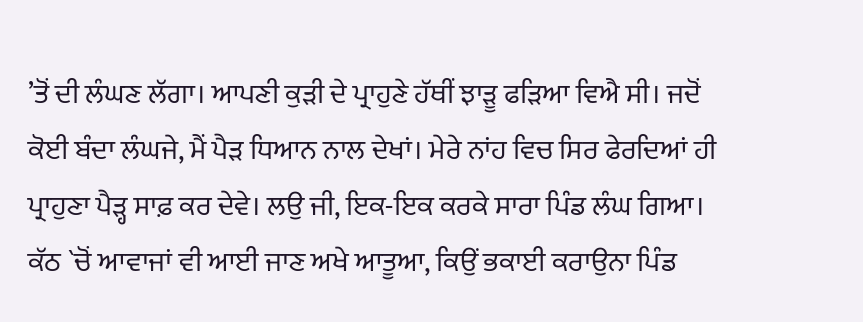’ਤੋਂ ਦੀ ਲੰਘਣ ਲੱਗਾ। ਆਪਣੀ ਕੁੜੀ ਦੇ ਪ੍ਰਾਹੁਣੇ ਹੱਥੀਂ ਝਾੜੂ ਫੜਿਆ ਵਿਐ ਸੀ। ਜਦੋਂ ਕੋਈ ਬੰਦਾ ਲੰਘਜੇ, ਮੈਂ ਪੈੜ ਧਿਆਨ ਨਾਲ ਦੇਖਾਂ। ਮੇਰੇ ਨਾਂਹ ਵਿਚ ਸਿਰ ਫੇਰਦਿਆਂ ਹੀ ਪ੍ਰਾਹੁਣਾ ਪੈੜ੍ਹ ਸਾਫ਼ ਕਰ ਦੇਵੇ। ਲਉ ਜੀ, ਇਕ-ਇਕ ਕਰਕੇ ਸਾਰਾ ਪਿੰਡ ਲੰਘ ਗਿਆ। ਕੱਠ `ਚੋਂ ਆਵਾਜਾਂ ਵੀ ਆਈ ਜਾਣ ਅਖੇ ਆਤੂਆ, ਕਿਉਂ ਭਕਾਈ ਕਰਾਉਨਾ ਪਿੰਡ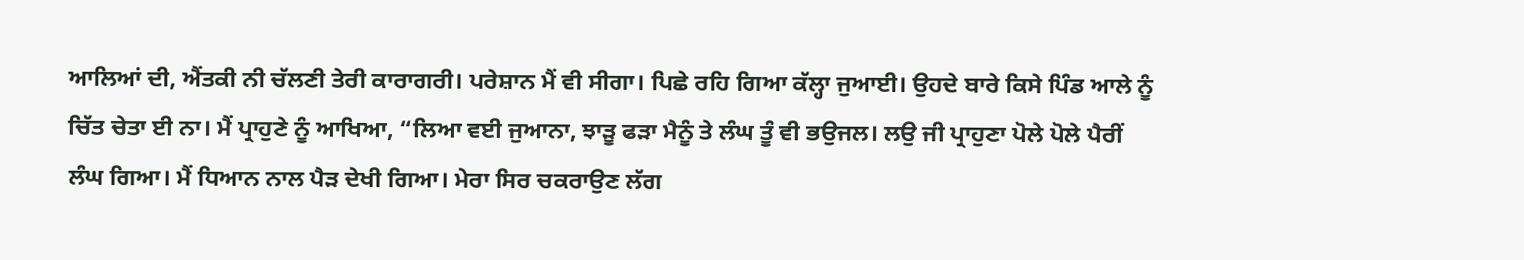ਆਲਿਆਂ ਦੀ, ਐਂਤਕੀ ਨੀ ਚੱਲਣੀ ਤੇਰੀ ਕਾਰਾਗਰੀ। ਪਰੇਸ਼ਾਨ ਮੈਂ ਵੀ ਸੀਗਾ। ਪਿਛੇ ਰਹਿ ਗਿਆ ਕੱਲ੍ਹਾ ਜੁਆਈ। ਉਹਦੇ ਬਾਰੇ ਕਿਸੇ ਪਿੰਡ ਆਲੇ ਨੂੰ ਚਿੱਤ ਚੇਤਾ ਈ ਨਾ। ਮੈਂ ਪ੍ਰਾਹੁਣੇ ਨੂੰ ਆਖਿਆ, “ਲਿਆ ਵਈ ਜੁਆਨਾ, ਝਾੜੂ ਫੜਾ ਮੈਨੂੰ ਤੇ ਲੰਘ ਤੂੰ ਵੀ ਭਉਜਲ। ਲਉ ਜੀ ਪ੍ਰਾਹੁਣਾ ਪੋਲੇ ਪੋਲੇ ਪੈਰੀਂ ਲੰਘ ਗਿਆ। ਮੈਂ ਧਿਆਨ ਨਾਲ ਪੈੜ ਦੇਖੀ ਗਿਆ। ਮੇਰਾ ਸਿਰ ਚਕਰਾਉਣ ਲੱਗ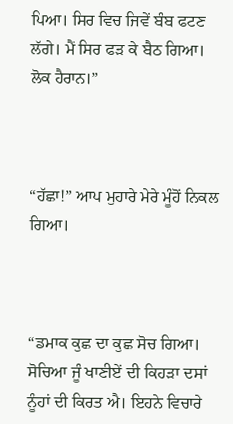ਪਿਆ। ਸਿਰ ਵਿਚ ਜਿਵੇਂ ਬੰਬ ਫਟਣ ਲੱਗੇ। ਮੈਂ ਸਿਰ ਫੜ ਕੇ ਬੈਠ ਗਿਆ। ਲੋਕ ਹੈਰਾਨ।”



“ਹੱਛਾ!” ਆਪ ਮੁਹਾਰੇ ਮੇਰੇ ਮੂੰਹੋਂ ਨਿਕਲ ਗਿਆ।



“ਡਮਾਕ ਕੁਛ ਦਾ ਕੁਛ ਸੋਚ ਗਿਆ। ਸੋਚਿਆ ਜੂੰ ਖਾਣੀਏਂ ਦੀ ਕਿਹੜਾ ਦਸਾਂ ਨੂੰਹਾਂ ਦੀ ਕਿਰਤ ਐ। ਇਹਨੇ ਵਿਚਾਰੇ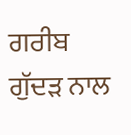ਗਰੀਬ ਗੁੱਦੜ ਨਾਲ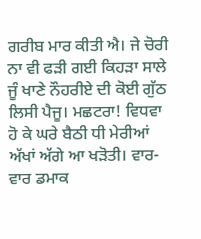ਗਰੀਬ ਮਾਰ ਕੀਤੀ ਐ। ਜੇ ਚੋਰੀ ਨਾ ਵੀ ਫੜੀ ਗਈ ਕਿਹੜਾ ਸਾਲੇ ਜੂੰ ਖਾਣੇ ਨੌਹਰੀਏ ਦੀ ਕੋਈ ਗੁੱਠ ਲਿਸੀ ਪੈਜੂ। ਮਛਟਰਾ! ਵਿਧਵਾ ਹੋ ਕੇ ਘਰੇ ਬੈਠੀ ਧੀ ਮੇਰੀਆਂ ਅੱਖਾਂ ਅੱਗੇ ਆ ਖੜੋਤੀ। ਵਾਰ-ਵਾਰ ਡਮਾਕ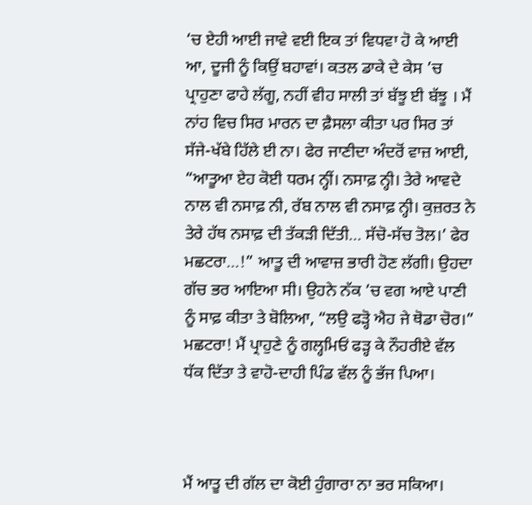‘ਚ ਏਹੀ ਆਈ ਜਾਵੇ ਵਈ ਇਕ ਤਾਂ ਵਿਧਵਾ ਹੋ ਕੇ ਆਈ ਆ, ਦੂਜੀ ਨੂੰ ਕਿਉਂ ਬਹਾਵਾਂ। ਕਤਲ ਡਾਕੇ ਦੇ ਕੇਸ ’ਚ ਪ੍ਰਾਹੁਣਾ ਫਾਹੇ ਲੱਗੂ, ਨਹੀਂ ਵੀਹ ਸਾਲੀ ਤਾਂ ਬੱਝੂ ਈ ਬੱਝੂ । ਮੈਂ ਨਾਂਹ ਵਿਚ ਸਿਰ ਮਾਰਨ ਦਾ ਫ਼ੈਸਲਾ ਕੀਤਾ ਪਰ ਸਿਰ ਤਾਂ ਸੱਜੇ-ਖੱਬੇ ਹਿੱਲੇ ਈ ਨਾ। ਫੇਰ ਜਾਣੀਦਾ ਅੰਦਰੋਂ ਵਾਜ਼ ਆਈ, “ਆਤੂਆ ਏਹ ਕੋਈ ਧਰਮ ਨ੍ਹੀਂ। ਨਸਾਫ਼ ਨ੍ਹੀ। ਤੇਰੇ ਆਵਦੇ ਨਾਲ ਵੀ ਨਸਾਫ਼ ਨੀ, ਰੱਬ ਨਾਲ ਵੀ ਨਸਾਫ਼ ਨ੍ਹੀ। ਕੁਜ਼ਰਤ ਨੇ ਤੇਰੇ ਹੱਥ ਨਸਾਫ਼ ਦੀ ਤੱਕੜੀ ਦਿੱਤੀ… ਸੱਚੋ-ਸੱਚ ਤੋਲ।’ ਫੇਰ ਮਛਟਰਾ…!” ਆਤੂ ਦੀ ਆਵਾਜ਼ ਭਾਰੀ ਹੋਣ ਲੱਗੀ। ਉਹਦਾ ਗੱਚ ਭਰ ਆਇਆ ਸੀ। ਉਹਨੇ ਨੱਕ ’ਚ ਵਗ ਆਏ ਪਾਣੀ ਨੂੰ ਸਾਫ਼ ਕੀਤਾ ਤੇ ਬੋਲਿਆ, “ਲਉ ਫੜ੍ਹੋ ਐਹ ਜੇ ਥੋਡਾ ਚੋਰ।” ਮਛਟਰਾ! ਮੈਂ ਪ੍ਰਾਹੁਣੇ ਨੂੰ ਗਲ੍ਹਮਿਓਂ ਫੜ੍ਹ ਕੇ ਨੌਹਰੀਏ ਵੱਲ ਧੱਕ ਦਿੱਤਾ ਤੇ ਵਾਹੋ-ਦਾਹੀ ਪਿੰਡ ਵੱਲ ਨੂੰ ਭੱਜ ਪਿਆ।



ਮੈਂ ਆਤੂ ਦੀ ਗੱਲ ਦਾ ਕੋਈ ਹੁੰਗਾਰਾ ਨਾ ਭਰ ਸਕਿਆ।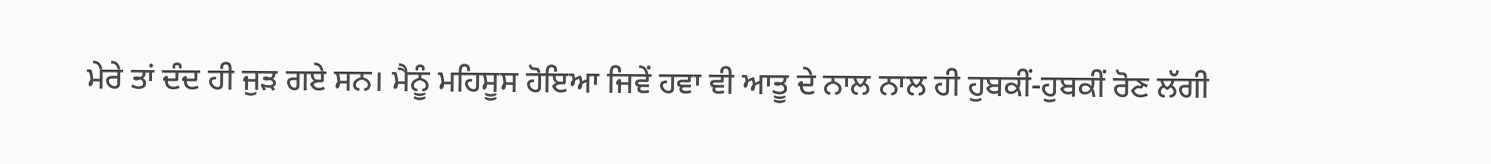ਮੇਰੇ ਤਾਂ ਦੰਦ ਹੀ ਜੁੜ ਗਏ ਸਨ। ਮੈਨੂੰ ਮਹਿਸੂਸ ਹੋਇਆ ਜਿਵੇਂ ਹਵਾ ਵੀ ਆਤੂ ਦੇ ਨਾਲ ਨਾਲ ਹੀ ਹੁਬਕੀਂ-ਹੁਬਕੀਂ ਰੋਣ ਲੱਗੀ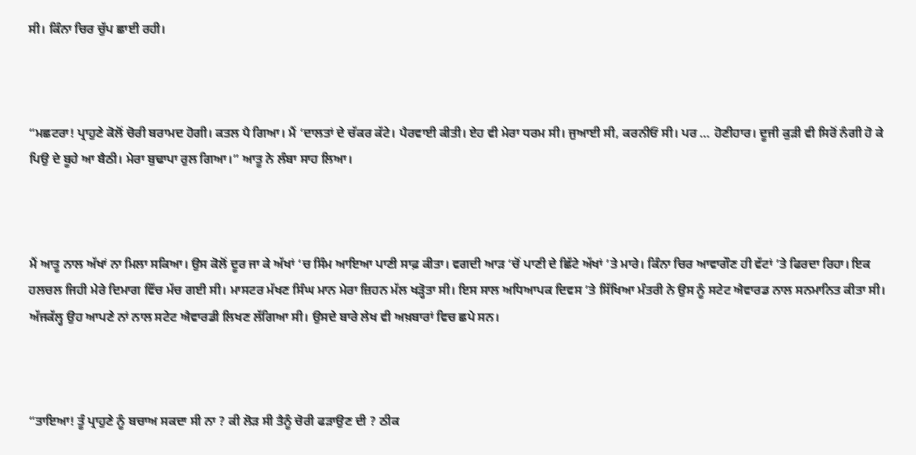ਸੀ। ਕਿੰਨਾ ਚਿਰ ਚੁੱਪ ਛਾਈ ਰਹੀ।



“ਮਛਟਰਾ! ਪ੍ਰਾਹੁਣੇ ਕੋਲੋਂ ਚੋਰੀ ਬਰਾਮਦ ਹੋਗੀ। ਕਤਲ ਪੈ ਗਿਆ। ਮੈਂ ‘ਦਾਲਤਾਂ ਦੇ ਚੱਕਰ ਕੱਟੇ। ਪੈਰਵਾਈ ਕੀਤੀ। ਏਹ ਵੀ ਮੇਰਾ ਧਰਮ ਸੀ। ਜੁਆਈ ਸੀ, ਕਰਨੀਓਂ ਸੀ। ਪਰ … ਹੋਣੀਹਾਰ। ਦੂਜੀ ਕੁੜੀ ਵੀ ਸਿਰੋਂ ਨੰਗੀ ਹੋ ਕੇ ਪਿਉ ਦੇ ਬੂਹੇ ਆ ਬੈਠੀ। ਮੇਰਾ ਬੁਢਾਪਾ ਰੁਲ ਗਿਆ।” ਆਤੂ ਨੇ ਲੰਬਾ ਸਾਹ ਲਿਆ।



ਮੈਂ ਆਤੂ ਨਾਲ ਅੱਖਾਂ ਨਾ ਮਿਲਾ ਸਕਿਆ। ਉਸ ਕੋਲੋਂ ਦੂਰ ਜਾ ਕੇ ਅੱਖਾਂ ‘ਚ ਸਿੰਮ ਆਇਆ ਪਾਣੀ ਸਾਫ਼ ਕੀਤਾ। ਵਗਦੀ ਆੜ ‘ਚੋਂ ਪਾਣੀ ਦੇ ਛਿੱਟੇ ਅੱਖਾਂ ’ਤੇ ਮਾਰੇ। ਕਿੰਨਾ ਚਿਰ ਆਵਾਗੌਣ ਹੀ ਵੱਟਾਂ ’ਤੇ ਫਿਰਦਾ ਰਿਹਾ। ਇਕ ਹਲਚਲ ਜਿਹੀ ਮੇਰੇ ਦਿਮਾਗ ਵਿੱਚ ਮੱਚ ਗਈ ਸੀ। ਮਾਸਟਰ ਮੱਖਣ ਸਿੰਘ ਮਾਨ ਮੇਰਾ ਜ਼ਿਹਨ ਮੱਲ ਖੜ੍ਹੋਤਾ ਸੀ। ਇਸ ਸਾਲ ਅਧਿਆਪਕ ਦਿਵਸ ’ਤੇ ਸਿੱਖਿਆ ਮੰਤਰੀ ਨੇ ਉਸ ਨੂੰ ਸਟੇਟ ਐਵਾਰਡ ਨਾਲ ਸਨਮਾਨਿਤ ਕੀਤਾ ਸੀ। ਅੱਜਕੱਲ੍ਹ ਉਹ ਆਪਣੇ ਨਾਂ ਨਾਲ ਸਟੇਟ ਐਵਾਰਡੀ ਲਿਖਣ ਲੱਗਿਆ ਸੀ। ਉਸਦੇ ਬਾਰੇ ਲੇਖ ਵੀ ਅਖ਼ਬਾਰਾਂ ਵਿਚ ਛਪੇ ਸਨ।



“ਤਾਇਆ! ਤੂੰ ਪ੍ਰਾਹੁਣੇ ਨੂੰ ਬਚਾਅ ਸਕਦਾ ਸੀ ਨਾ ? ਕੀ ਲੋੜ ਸੀ ਤੈਨੂੰ ਚੋਰੀ ਫੜਾਉਣ ਦੀ ? ਠੀਕ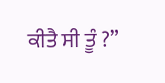ਕੀਤੈ ਸੀ ਤੂੰ ?”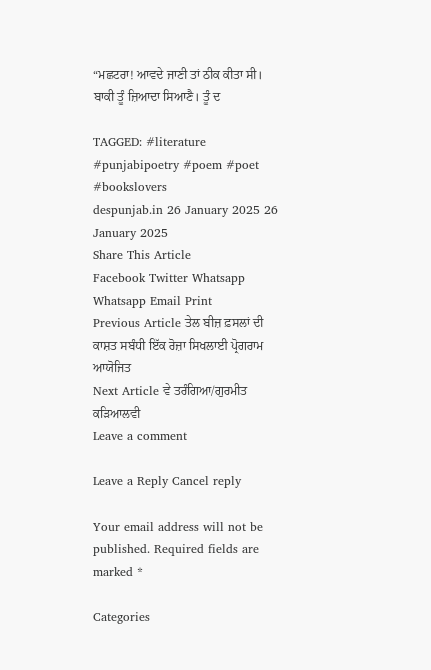“ਮਛਟਰਾ! ਆਵਦੇ ਜਾਣੀ ਤਾਂ ਠੀਕ ਕੀਤਾ ਸੀ। ਬਾਕੀ ਤੂੰ ਜ਼ਿਆਦਾ ਸਿਆਣੈ। ਤੂੰ ਦ

TAGGED: #literature #punjabipoetry #poem #poet #bookslovers
despunjab.in 26 January 2025 26 January 2025
Share This Article
Facebook Twitter Whatsapp Whatsapp Email Print
Previous Article ਤੇਲ ਬੀਜ਼ ਫ਼ਸਲਾਂ ਦੀ ਕਾਸ਼ਤ ਸਬੰਧੀ ਇੱਕ ਰੋਜ਼ਾ ਸਿਖਲਾਈ ਪ੍ਰੋਗਰਾਮ ਆਯੋਜਿਤ
Next Article ਵੇ ਤਰੰਗਿਆ/ਗੁਰਮੀਤ ਕੜਿਆਲਵੀ
Leave a comment

Leave a Reply Cancel reply

Your email address will not be published. Required fields are marked *

Categories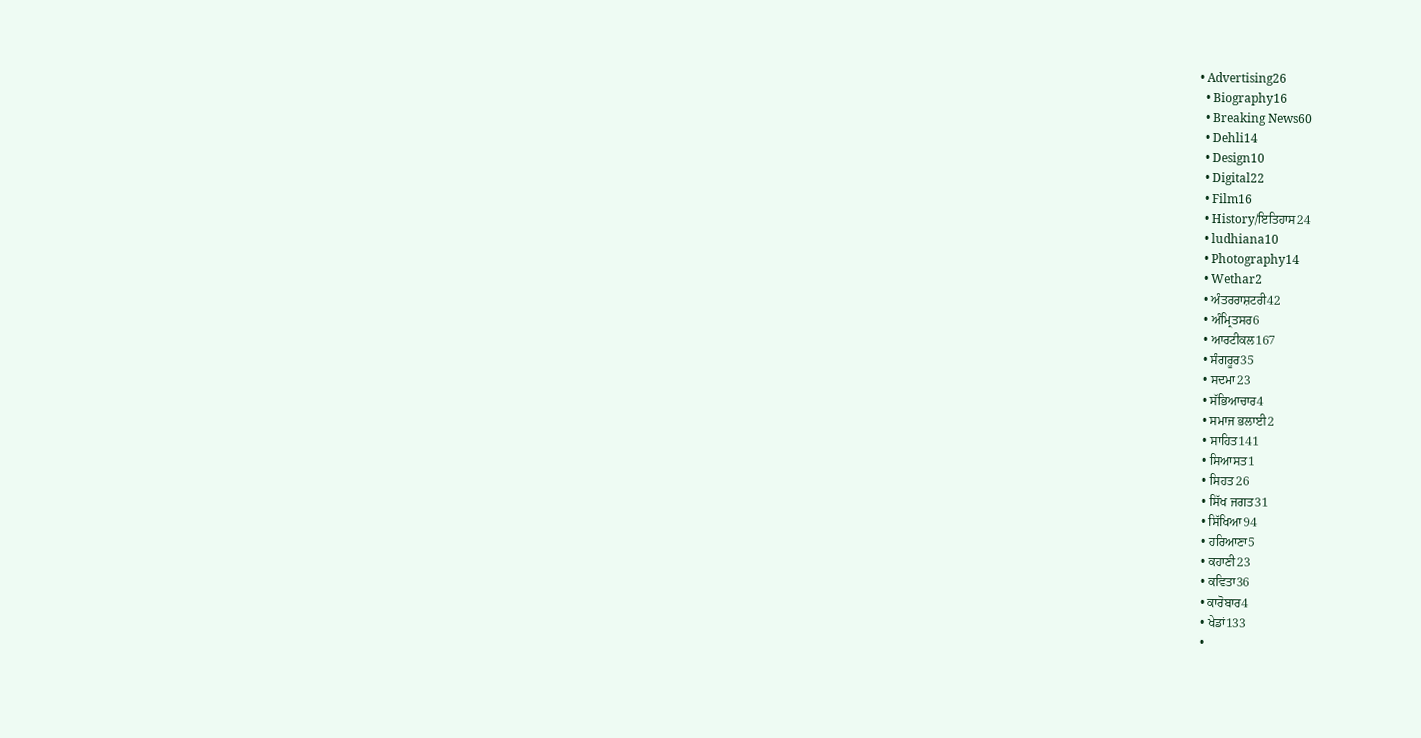• Advertising26
  • Biography16
  • Breaking News60
  • Dehli14
  • Design10
  • Digital22
  • Film16
  • History/ਇਤਿਹਾਸ24
  • ludhiana10
  • Photography14
  • Wethar2
  • ਅੰਤਰਰਾਸ਼ਟਰੀ42
  • ਅੰਮ੍ਰਿਤਸਰ6
  • ਆਰਟੀਕਲ167
  • ਸੰਗਰੂਰ35
  • ਸਦਮਾ23
  • ਸੱਭਿਆਚਾਰ4
  • ਸਮਾਜ ਭਲਾਈ2
  • ਸਾਹਿਤ141
  • ਸਿਆਸਤ1
  • ਸਿਹਤ26
  • ਸਿੱਖ ਜਗਤ31
  • ਸਿੱਖਿਆ94
  • ਹਰਿਆਣਾ5
  • ਕਹਾਣੀ23
  • ਕਵਿਤਾ36
  • ਕਾਰੋਬਾਰ4
  • ਖੇਡਾਂ133
  •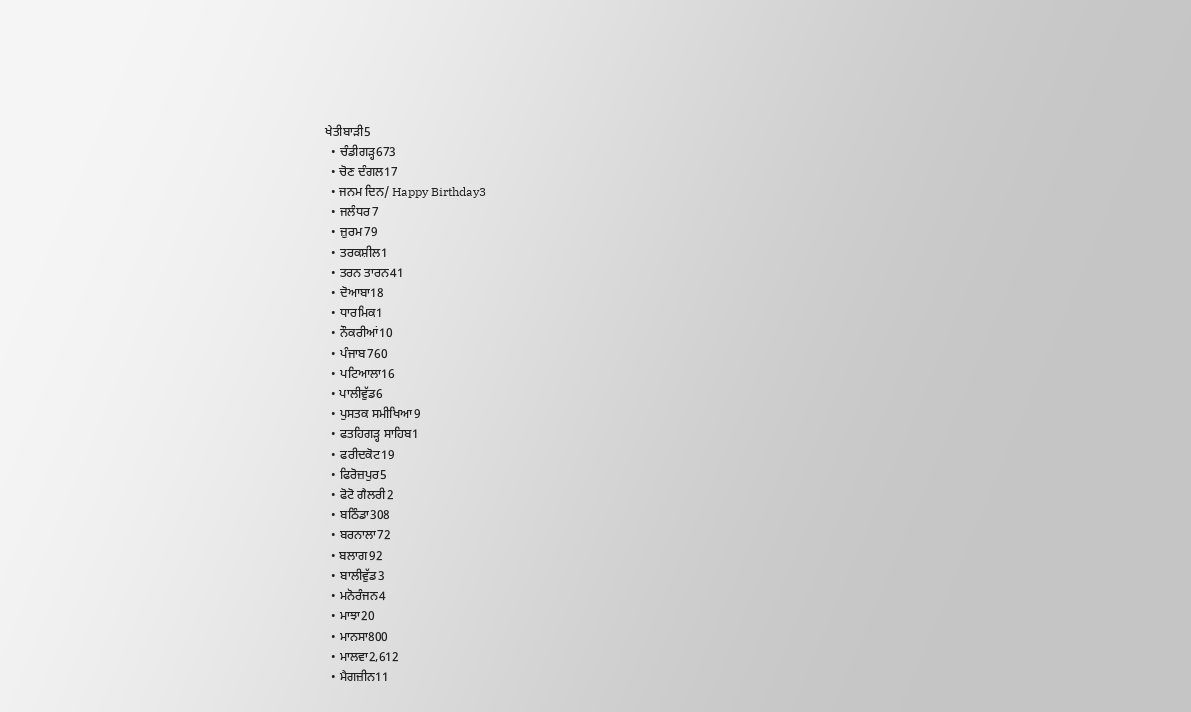ਖੇਤੀਬਾੜੀ5
  • ਚੰਡੀਗੜ੍ਹ673
  • ਚੋਣ ਦੰਗਲ17
  • ਜਨਮ ਦਿਨ/ Happy Birthday3
  • ਜਲੰਧਰ7
  • ਜ਼ੁਰਮ79
  • ਤਰਕਸ਼ੀਲ1
  • ਤਰਨ ਤਾਰਨ41
  • ਦੋਆਬਾ18
  • ਧਾਰਮਿਕ1
  • ਨੌਕਰੀਆਂ10
  • ਪੰਜਾਬ760
  • ਪਟਿਆਲਾ16
  • ਪਾਲੀਵੁੱਡ6
  • ਪੁਸਤਕ ਸਮੀਖਿਆ9
  • ਫਤਹਿਗੜ੍ਹ ਸਾਹਿਬ1
  • ਫਰੀਦਕੋਟ19
  • ਫਿਰੋਜ਼ਪੁਰ5
  • ਫੋਟੋ ਗੈਲਰੀ2
  • ਬਠਿੰਡਾ308
  • ਬਰਨਾਲਾ72
  • ਬਲਾਗ92
  • ਬਾਲੀਵੁੱਡ3
  • ਮਨੋਰੰਜਨ4
  • ਮਾਝਾ20
  • ਮਾਨਸਾ800
  • ਮਾਲਵਾ2,612
  • ਮੈਗਜ਼ੀਨ11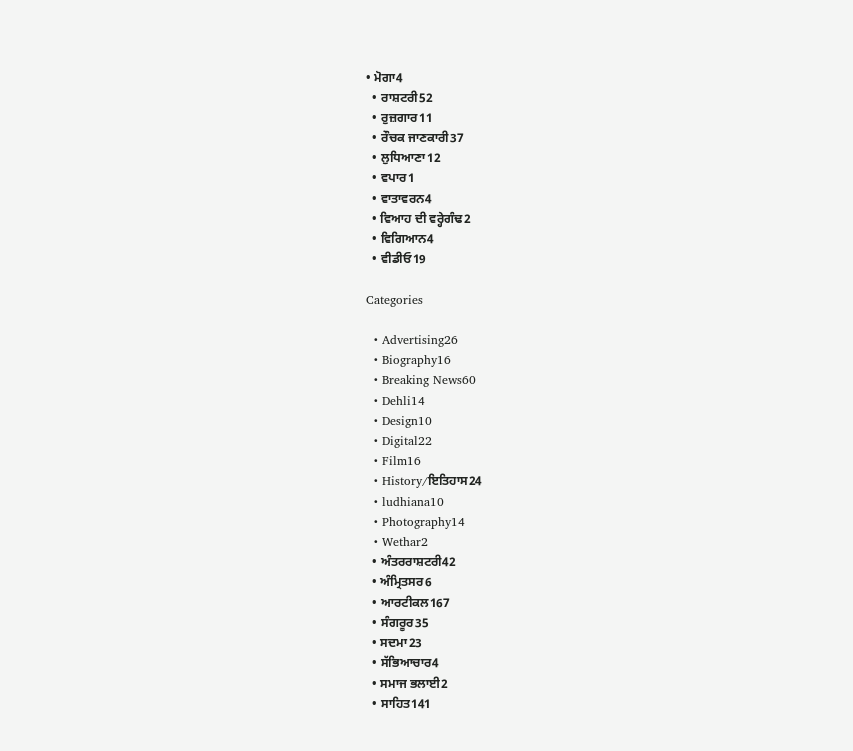• ਮੋਗਾ4
  • ਰਾਸ਼ਟਰੀ52
  • ਰੁਜ਼ਗਾਰ11
  • ਰੌਚਕ ਜਾਣਕਾਰੀ37
  • ਲੁਧਿਆਣਾ12
  • ਵਪਾਰ1
  • ਵਾਤਾਵਰਨ4
  • ਵਿਆਹ ਦੀ ਵਰ੍ਹੇਗੰਢ2
  • ਵਿਗਿਆਨ4
  • ਵੀਡੀਓ19

Categories

  • Advertising26
  • Biography16
  • Breaking News60
  • Dehli14
  • Design10
  • Digital22
  • Film16
  • History/ਇਤਿਹਾਸ24
  • ludhiana10
  • Photography14
  • Wethar2
  • ਅੰਤਰਰਾਸ਼ਟਰੀ42
  • ਅੰਮ੍ਰਿਤਸਰ6
  • ਆਰਟੀਕਲ167
  • ਸੰਗਰੂਰ35
  • ਸਦਮਾ23
  • ਸੱਭਿਆਚਾਰ4
  • ਸਮਾਜ ਭਲਾਈ2
  • ਸਾਹਿਤ141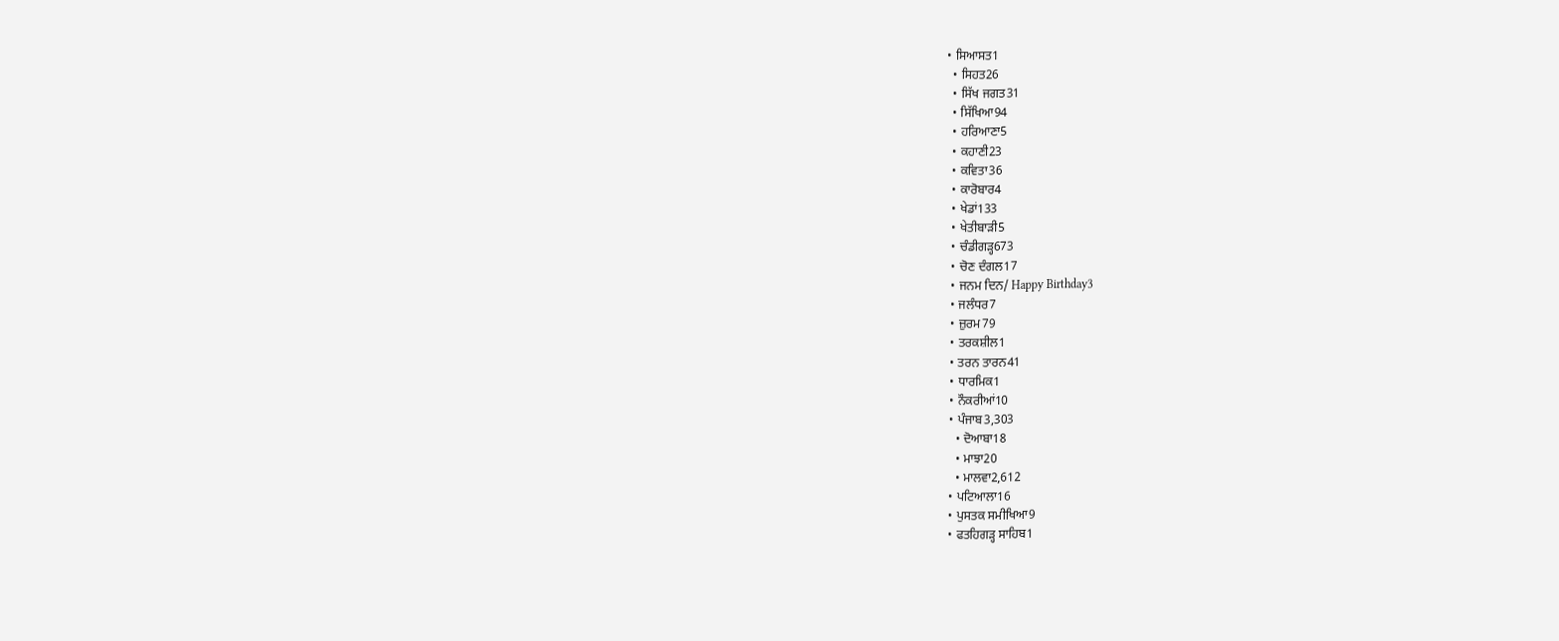• ਸਿਆਸਤ1
  • ਸਿਹਤ26
  • ਸਿੱਖ ਜਗਤ31
  • ਸਿੱਖਿਆ94
  • ਹਰਿਆਣਾ5
  • ਕਹਾਣੀ23
  • ਕਵਿਤਾ36
  • ਕਾਰੋਬਾਰ4
  • ਖੇਡਾਂ133
  • ਖੇਤੀਬਾੜੀ5
  • ਚੰਡੀਗੜ੍ਹ673
  • ਚੋਣ ਦੰਗਲ17
  • ਜਨਮ ਦਿਨ/ Happy Birthday3
  • ਜਲੰਧਰ7
  • ਜ਼ੁਰਮ79
  • ਤਰਕਸ਼ੀਲ1
  • ਤਰਨ ਤਾਰਨ41
  • ਧਾਰਮਿਕ1
  • ਨੌਕਰੀਆਂ10
  • ਪੰਜਾਬ3,303
    • ਦੋਆਬਾ18
    • ਮਾਝਾ20
    • ਮਾਲਵਾ2,612
  • ਪਟਿਆਲਾ16
  • ਪੁਸਤਕ ਸਮੀਖਿਆ9
  • ਫਤਹਿਗੜ੍ਹ ਸਾਹਿਬ1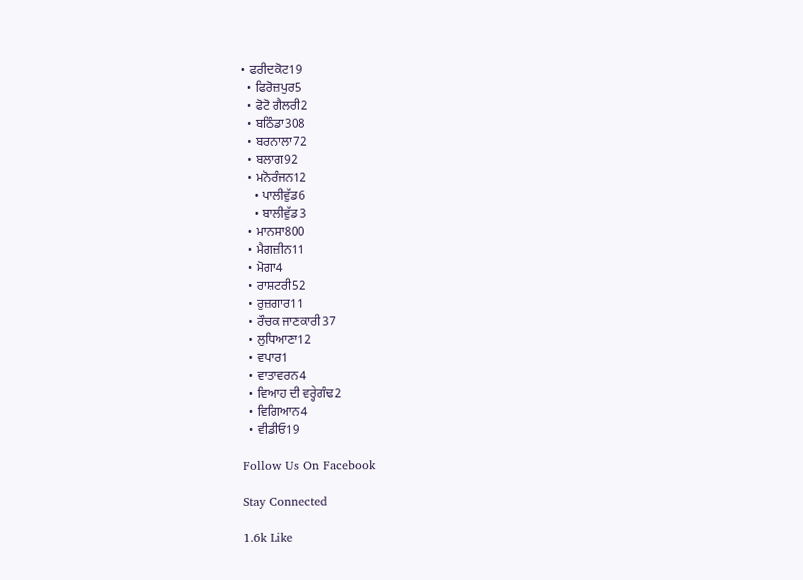• ਫਰੀਦਕੋਟ19
  • ਫਿਰੋਜ਼ਪੁਰ5
  • ਫੋਟੋ ਗੈਲਰੀ2
  • ਬਠਿੰਡਾ308
  • ਬਰਨਾਲਾ72
  • ਬਲਾਗ92
  • ਮਨੋਰੰਜਨ12
    • ਪਾਲੀਵੁੱਡ6
    • ਬਾਲੀਵੁੱਡ3
  • ਮਾਨਸਾ800
  • ਮੈਗਜ਼ੀਨ11
  • ਮੋਗਾ4
  • ਰਾਸ਼ਟਰੀ52
  • ਰੁਜ਼ਗਾਰ11
  • ਰੌਚਕ ਜਾਣਕਾਰੀ37
  • ਲੁਧਿਆਣਾ12
  • ਵਪਾਰ1
  • ਵਾਤਾਵਰਨ4
  • ਵਿਆਹ ਦੀ ਵਰ੍ਹੇਗੰਢ2
  • ਵਿਗਿਆਨ4
  • ਵੀਡੀਓ19

Follow Us On Facebook

Stay Connected

1.6k Like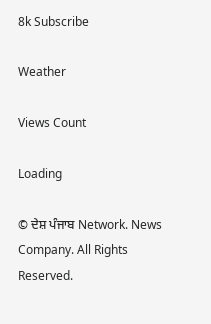8k Subscribe

Weather

Views Count

Loading

© ਦੇਸ਼ ਪੰਜਾਬ Network. News Company. All Rights Reserved.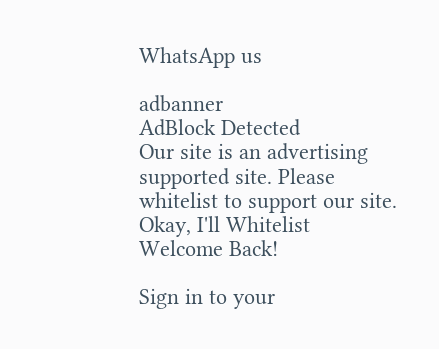WhatsApp us

adbanner
AdBlock Detected
Our site is an advertising supported site. Please whitelist to support our site.
Okay, I'll Whitelist
Welcome Back!

Sign in to your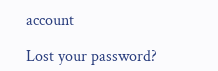account

Lost your password?